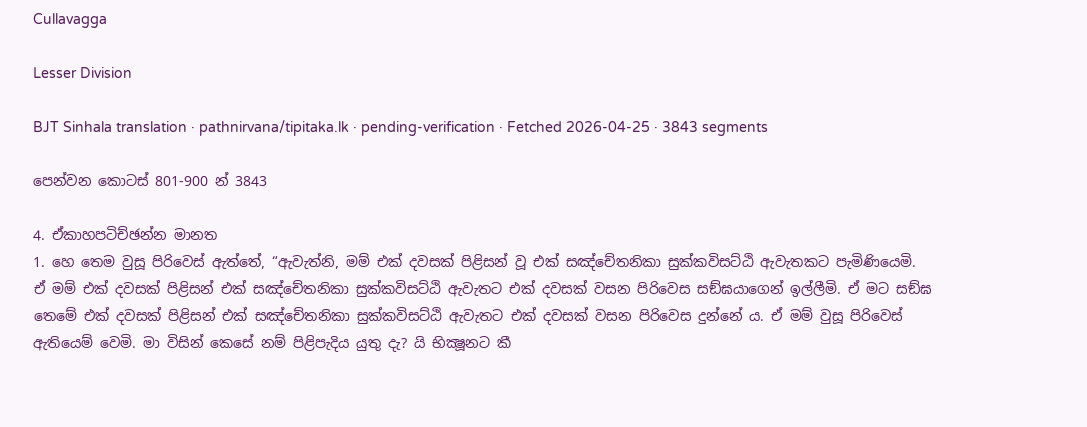Cullavagga

Lesser Division

BJT Sinhala translation · pathnirvana/tipitaka.lk · pending-verification · Fetched 2026-04-25 · 3843 segments

පෙන්වන කොටස් 801-900 න් 3843

4. ඒකාහපටිච්ඡන්න මානත
1. හෙ තෙම වුසූ පිරිවෙස් ඇත්තේ, “ඇවැත්නි, මම් එක් දවසක් පිළිසන් වූ එක් සඤ්චේතනිකා සුක්කවිසට්ඨි ඇවැතකට පැමිණියෙමි. ඒ මම් එක් දවසක් පිළිසන් එක් සඤ්චේතනිකා සුක්කවිසට්ඨි ඇවැතට එක් දවසක් වසන පිරිවෙස සඞ්ඝයාගෙන් ඉල්ලීමි. ඒ මට සඞ්ඝ තෙමේ එක් දවසක් පිළිසන් එක් සඤ්චේතනිකා සුක්කවිසට්ඨි ඇවැතට එක් දවසක් වසන පිරිවෙස දුන්නේ ය. ඒ මම් වුසූ පිරිවෙස් ඇතියෙම් වෙමි. මා විසින් කෙසේ නම් පිළිපැදිය යුතු දැ? යි භික්‍ෂූනට කී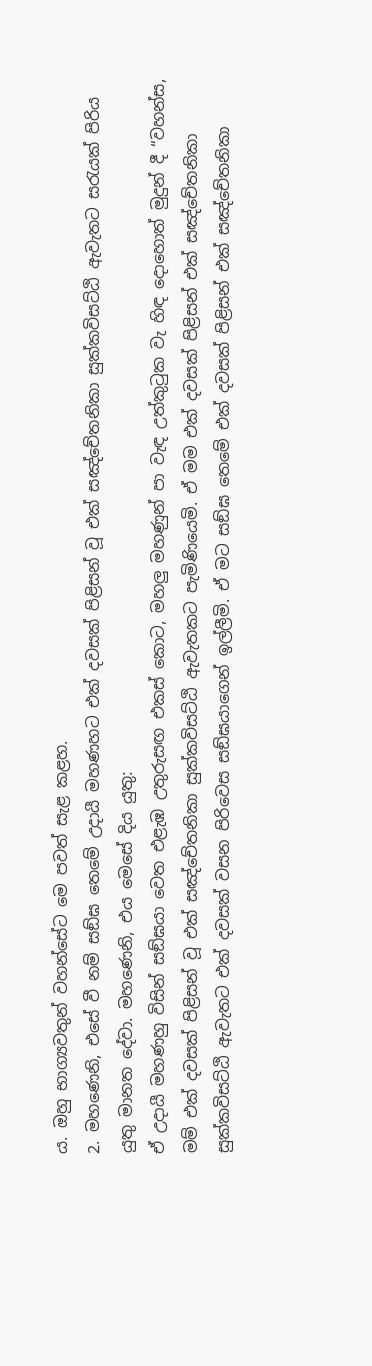ය. ඔහු භාග්‍යවතුන් වහන්සේට මෙ පවත් සැළ කළහ.
2. මහණෙනි, එසේ වී නම් සඞ්ඝ තෙමේ උදායී මහණහට එක් දවසක් පිළිසන් වූ එක් සඤ්චේතනිකා සුක්කවිසට්ඨි ඇවැතට සරැයක් පිරිය යුතු මානත දේවා. මහණෙනි, එය මෙසේ දිය යුතු:
ඒ උදායී මහණහු විසින් සඞ්ඝයා වෙත එළැඹ උතුරුසඟ එකස් කොට, මහලු මහණුන් පා වැඳ උත්කුටුක වැ හිඳ දොහොත් මුදුන් දී “වහන්ස, මම් එක් දවසක් පිළිසන් වූ එක් සඤ්චේතනිකා සුක්කවිසට්ඨි ඇවැතකට පැමිණියෙමි. ඒ මම එක් දවසක් පිළිසන් එක් සඤ්චේතනිකා සුක්කවිසට්ඨි ඇවැතට එක් දවසක් වසන පිරිවෙස සඞ්ඝයාගෙන් ඉල්ලීමි. ඒ මට සඞ්ඝ තෙමේ එක් දවසක් පිළිසන් එක් සඤ්චේතනිකා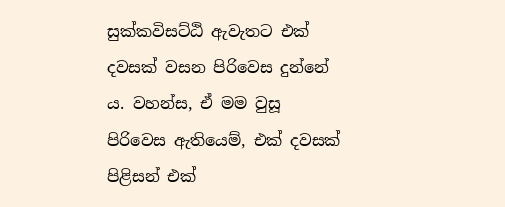සුක්කවිසට්ඨි ඇවැතට එක් දවසක් වසන පිරිවෙස දුන්නේ ය. වහන්ස, ඒ මම වුසූ පිරිවෙස ඇතියෙම්, එක් දවසක් පිළිසන් එක්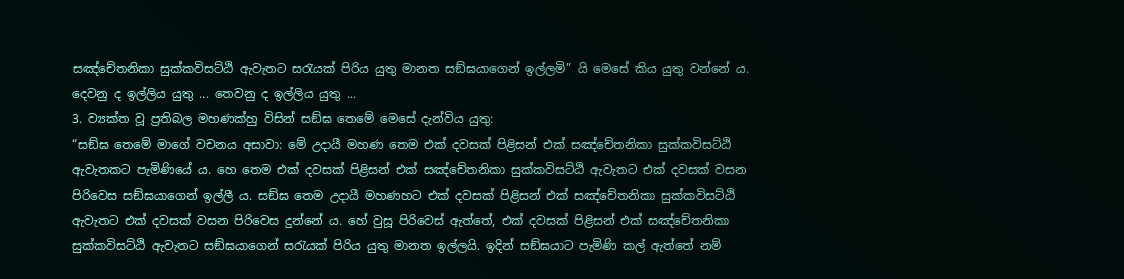සඤ්චේතනිකා සුක්කවිසට්ඨි ඇවැතට සරැයක් පිරිය යුතු මානත සඞ්ඝයාගෙන් ඉල්ලමි” යි මෙසේ කිය යුතු වන්නේ ය. දෙවනු ද ඉල්ලිය යුතු ... තෙවනු ද ඉල්ලිය යුතු ...
3. ව්‍යක්ත වූ ප්‍රතිබල මහණක්හු විසින් සඞ්ඝ තෙමේ මෙසේ දැන්විය යුතු:
“සඞ්ඝ තෙමේ මාගේ වචනය අසාවා: මේ උදායී මහණ තෙම එක් දවසක් පිළිසන් එක් සඤ්චේතනිකා සුක්කවිසට්ඨි ඇවැතකට පැමිණියේ ය. හෙ තෙම එක් දවසක් පිළිසන් එක් සඤ්චේතනිකා සුක්කවිසට්ඨි ඇවැතට එක් දවසක් වසන පිරිවෙස සඞ්ඝයාගෙන් ඉල්ලී ය. සඞ්ඝ තෙම උදායී මහණහට එක් දවසක් පිළිසන් එක් සඤ්චේතනිකා සුක්කවිසට්ඨි ඇවැතට එක් දවසක් වසන පිරිවෙස දුන්නේ ය. හේ වුසූ පිරිවෙස් ඇත්තේ, එක් දවසක් පිළිසන් එක් සඤ්චේතනිකා සුක්කවිසට්ඨි ඇවැතට සඞ්ඝයාගෙන් සරැයක් පිරිය යුතු මානත ඉල්ලයි. ඉදින් සඞ්ඝයාට පැමිණි කල් ඇත්තේ නම්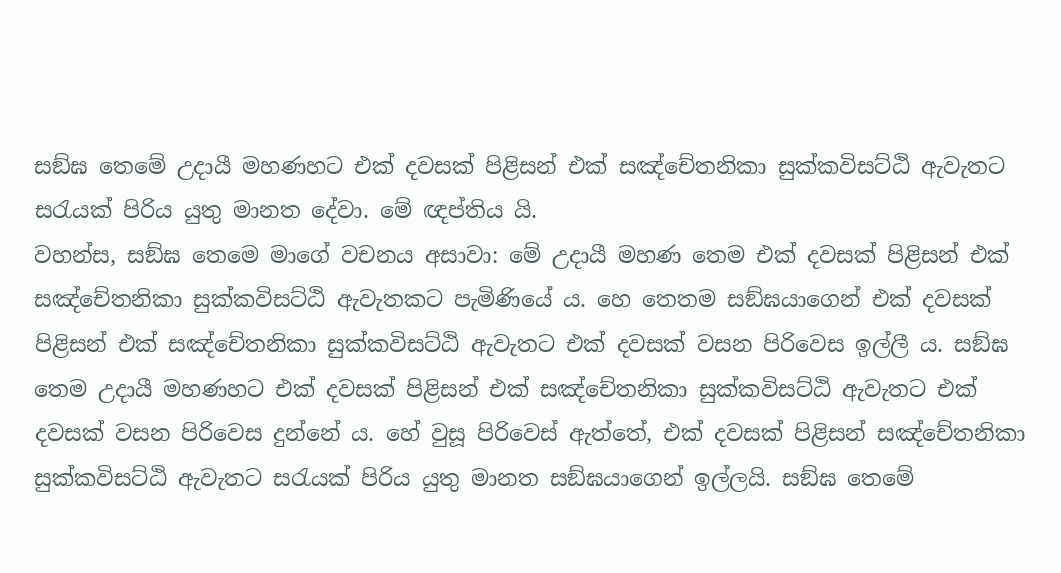සඞ්ඝ තෙමේ උදායී මහණහට එක් දවසක් පිළිසන් එක් සඤ්චේතනිකා සුක්කවිසට්ඨි ඇවැතට සරැයක් පිරිය යුතු මානත දේවා. මේ ඥප්තිය යි.
වහන්ස, සඞ්ඝ තෙමෙ මාගේ වචනය අසාවා: මේ උදායී මහණ තෙම එක් දවසක් පිළිසන් එක් සඤ්චේතනිකා සුක්කවිසට්ඨි ඇවැතකට පැමිණියේ ය. හෙ තෙතම සඞ්ඝයාගෙන් එක් දවසක් පිළිසන් එක් සඤ්චේතනිකා සුක්කවිසට්ඨි ඇවැතට එක් දවසක් වසන පිරිවෙස ඉල්ලී ය. සඞ්ඝ තෙම උදායී මහණහට එක් දවසක් පිළිසන් එක් සඤ්චේතනිකා සුක්කවිසට්ඨි ඇවැතට එක් දවසක් වසන පිරිවෙස දුන්නේ ය. හේ වුසූ පිරිවෙස් ඇත්තේ, එක් දවසක් පිළිසන් සඤ්චේතනිකා සුක්කවිසට්ඨි ඇවැතට සරැයක් පිරිය යුතු මානත සඞ්ඝයාගෙන් ඉල්ලයි. සඞ්ඝ තෙමේ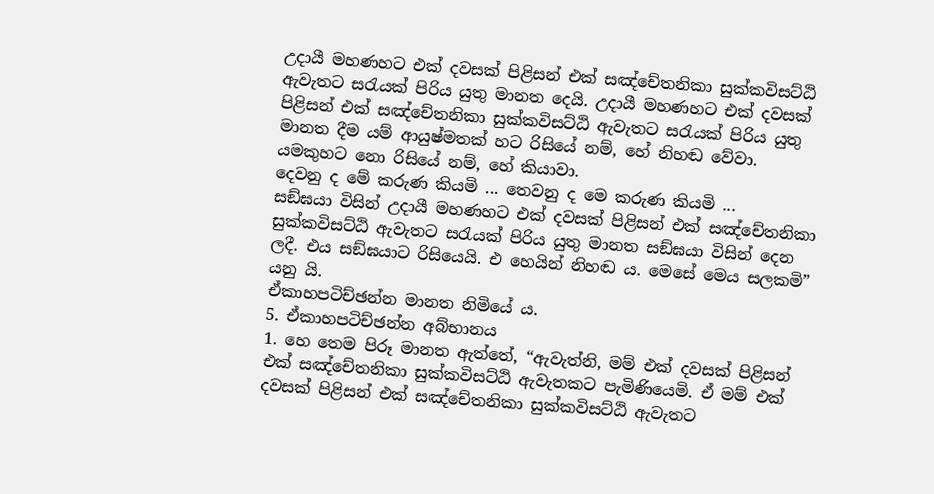උදායී මහණහට එක් දවසක් පිළිසන් එක් සඤ්චේතනිකා සුක්කවිසට්ඨි ඇවැතට සරැයක් පිරිය යුතු මානත දෙයි. උදායී මහණහට එක් දවසක් පිළිසන් එක් සඤ්චේතනිකා සුක්කවිසට්ඨි ඇවැතට සරැයක් පිරිය යුතු මානත දීම යම් ආයුෂ්මතක් හට රිසියේ නම්, හේ නිහඬ වේවා. යමකුහට නො රිසියේ නම්, හේ කියාවා.
දෙවනු ද මේ කරුණ කියමි ... තෙවනු ද මෙ කරුණ කියමි ...
සඞ්ඝයා විසින් උදායී මහණහට එක් දවසක් පිළිසන් එක් සඤ්චේතනිකා සුක්කවිසට්ඨි ඇවැතට සරැයක් පිරිය යුතු මානත සඞ්ඝයා විසින් දෙන ලදී. එය සඞ්ඝයාට රිසියෙයි. එ හෙයින් නිහඬ ය. මෙසේ මෙය සලකමි” යනු යි.
ඒකාහපටිච්ඡන්න මානත නිමියේ ය.
5. ඒකාහපටිච්ඡන්න අබ්භානය
1. හෙ තෙම පිරූ මානත ඇත්තේ, “ඇවැත්නි, මම් එක් දවසක් පිළිසන් එක් සඤ්චේතනිකා සුක්කවිසට්ඨි ඇවැතකට පැමිණියෙමි. ඒ මම් එක් දවසක් පිළිසන් එක් සඤ්චේතනිකා සුක්කවිසට්ඨි ඇවැතට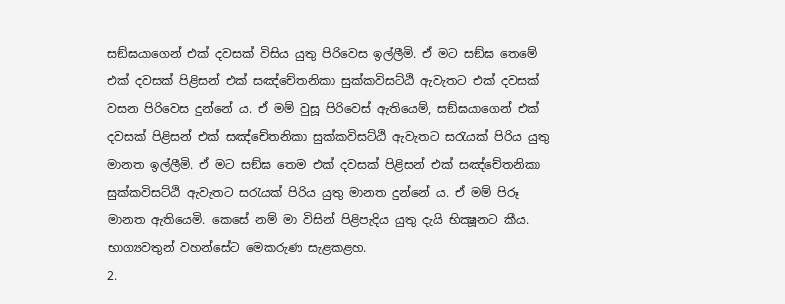සඞ්ඝයාගෙන් එක් දවසක් විසිය යුතු පිරිවෙස ඉල්ලීමි. ඒ මට සඞ්ඝ තෙමේ එක් දවසක් පිළිසන් එක් සඤ්චේතනිකා සුක්කවිසට්ඨි ඇවැතට එක් දවසක් වසන පිරිවෙස දුන්නේ ය. ඒ මම් වුසූ පිරිවෙස් ඇතියෙම්, සඞ්ඝයාගෙන් එක් දවසක් පිළිසන් එක් සඤ්චේතනිකා සුක්කවිසට්ඨි ඇවැතට සරැයක් පිරිය යුතු මානත ඉල්ලීමි. ඒ මට සඞ්ඝ තෙම එක් දවසක් පිළිසන් එක් සඤ්චේතනිකා සුක්කවිසට්ඨි ඇවැතට සරැයක් පිරිය යුතු මානත දුන්නේ ය. ඒ මම් පිරූ මානත ඇතියෙමි. කෙසේ නම් මා විසින් පිළිපැදිය යුතු දැයි භික්‍ෂූනට කීය. භාග්‍යවතුන් වහන්සේට මෙකරුණ සැළකළහ.
2.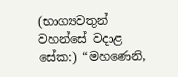(භාග්‍යවතුන් වහන්සේ වදාළ සේක:) “මහණෙනි,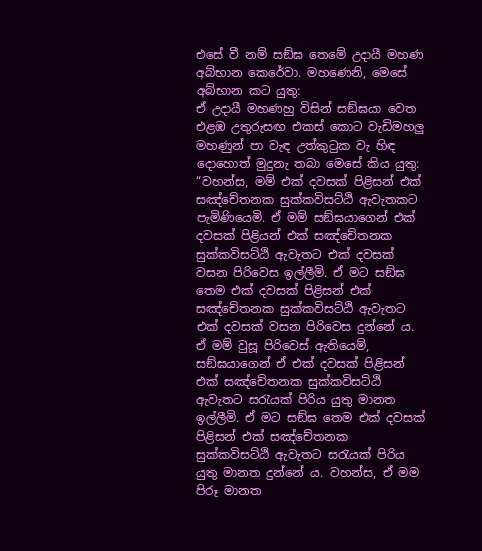එසේ වී නම් සඞ්ඝ තෙමේ උදායී මහණ අබ්භාන කෙරේවා. මහණෙනි, මෙසේ අබ්භාන කට යුතු:
ඒ උදායී මහණහු විසින් සඞ්ඝයා වෙත එළඹ උතුරුසඟ එකස් කොට වැඩිමහලු මහණුන් පා වැඳ උත්කුටුක වැ හිඳ දොහොත් මුදුනැ තබා මෙසේ කිය යුතු: “වහන්ස, මම් එක් දවසක් පිළිසන් එක් සඤ්චේතනක සුක්කවිසට්ඨි ඇවැතකට පැමිණියෙමි. ඒ මම් සඞ්ඝයාගෙන් එක් දවසක් පිළියන් එක් සඤ්චේතනක සුක්කවිසට්ඨි ඇවැතට එක් දවසක් වසන පිරිවෙස ඉල්ලීමි. ඒ මට සඞ්ඝ තෙම එක් දවසක් පිළිසන් එක් සඤ්චේතනක සුක්කවිසට්ඨි ඇවැතට එක් දවසක් වසන පිරිවෙස දුන්නේ ය. ඒ මම් වුසූ පිරිවෙස් ඇතියෙම්, සඞ්ඝයාගෙන් ඒ එක් දවසක් පිළිසන් එක් සඤ්චේතනක සුක්කවිසට්ඨි ඇවැතට සරැයක් පිරිය යුතු මානත ඉල්ලීමි. ඒ මට සඞ්ඝ තෙම එක් දවසක් පිළිසන් එක් සඤ්චේතනක සුක්කවිසට්ඨි ඇවැතට සරැයක් පිරිය යුතු මානත දුන්නේ ය. වහන්ස, ඒ මම පිරූ මානත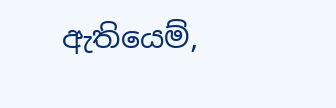ඇතියෙම්,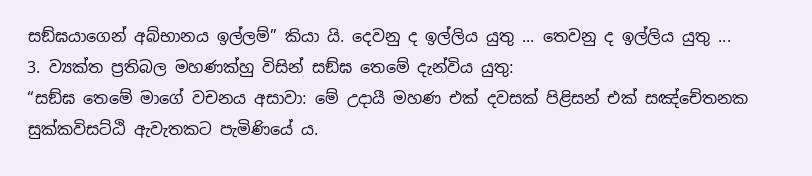සඞ්ඝයාගෙන් අබ්භානය ඉල්ලම්” කියා යි. දෙවනු ද ඉල්ලිය යුතු ... තෙවනු ද ඉල්ලිය යුතු ...
3. ව්‍යක්ත ප්‍රතිබල මහණක්හු විසින් සඞ්ඝ තෙමේ දැන්විය යුතු:
“සඞ්ඝ තෙමේ මාගේ වචනය අසාවා: මේ උදායී මහණ එක් දවසක් පිළිසන් එක් සඤ්චේතනක සුක්කවිසට්ඨි ඇවැතකට පැමිණියේ ය.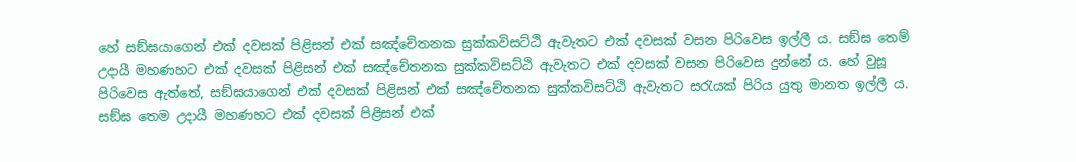හේ සඞ්ඝයාගෙන් එක් දවසක් පිළිසන් එක් සඤ්චේතනක සුක්කවිසට්ඨි ඇවැතට එක් දවසක් වසන පිරිවෙස ඉල්ලී ය. සඞ්ඝ තෙම් උදායී මහණහට එක් දවසක් පිළිසන් එක් සඤ්චේතනක සුක්කවිසට්ඨි ඇවැතට එක් දවසක් වසන පිරිවෙස දුන්නේ ය. හේ වුසූ පිරිවෙස ඇත්තේ, සඞ්ඝයාගෙන් එක් දවසක් පිළිසන් එක් සඤ්චේතනක සුක්කවිසට්ඨි ඇවැතට සරැයක් පිරිය යුතු මානත ඉල්ලී ය. සඞ්ඝ තෙම උදායී මහණහට එක් දවසක් පිළිසන් එක්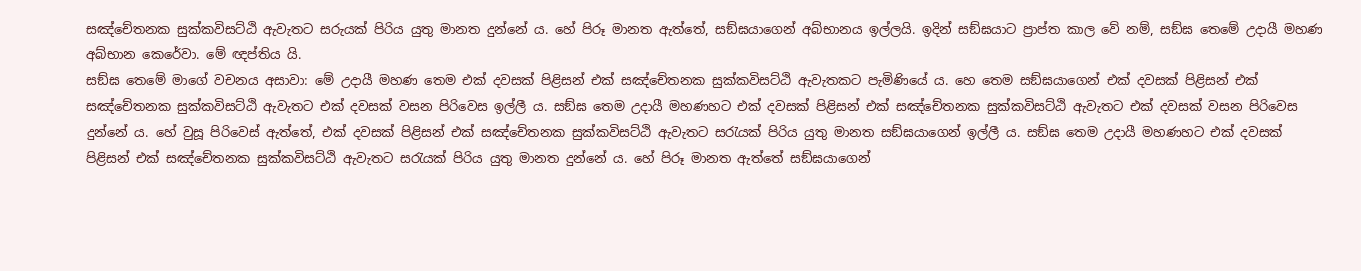සඤ්චේතනක සුක්කවිසට්ඨි ඇවැතට සරුයක් පිරිය යුතු මානත දුන්නේ ය. හේ පිරූ මානත ඇත්තේ, සඞ්ඝයාගෙන් අබ්භානය ඉල්ලයි. ඉදින් සඞ්ඝයාට ප්‍රාප්ත කාල වේ නම්, සඞ්ඝ තෙමේ උදායී මහණ අබ්භාන කෙරේවා. මේ ඥප්තිය යි.
සඞ්ඝ තෙමේ මාගේ වචනය අසාවා: මේ උදායී මහණ තෙම එක් දවසක් පිළිසන් එක් සඤ්චේතනක සුක්කවිසට්ඨි ඇවැතකට පැමිණියේ ය. හෙ තෙම සඞ්ඝයාගෙන් එක් දවසක් පිළිසන් එක් සඤ්චේතනක සුක්කවිසට්ඨි ඇවැතට එක් දවසක් වසන පිරිවෙස ඉල්ලී ය. සඞ්ඝ තෙම උදායී මහණහට එක් දවසක් පිළිසන් එක් සඤ්චේතනක සුක්කවිසට්ඨි ඇවැතට එක් දවසක් වසන පිරිවෙස දුන්නේ ය. හේ වුසූ පිරිවෙස් ඇත්තේ, එක් දවසක් පිළිසන් එක් සඤ්චේතනක සුක්කවිසට්ඨි ඇවැතට සරැයක් පිරිය යුතු මානත සඞ්ඝයාගෙන් ඉල්ලී ය. සඞ්ඝ තෙම උදායී මහණහට එක් දවසක් පිළිසන් එක් සඤ්චේතනක සුක්කවිසට්ඨි ඇවැතට සරැයක් පිරිය යුතු මානත දුන්නේ ය. හේ පිරූ මානත ඇත්තේ සඞ්ඝයාගෙන්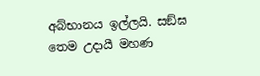අබ්භානය ඉල්ලයි. සඞ්ඝ තෙම උදායී මහණ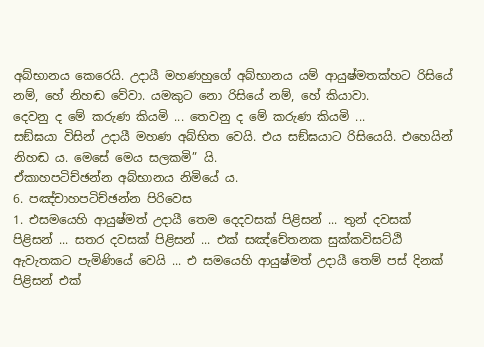අබ්භානය කෙරෙයි. උදායී මහණහුගේ අබ්භානය යම් ආයුෂ්මතක්හට රිසියේ නම්, හේ නිහඬ වේවා. යමකුට නො රිසියේ නම්, හේ කියාවා.
දෙවනු ද මේ කරුණ කියමි ... තෙවනු ද මේ කරුණ කියමි ...
සඞ්ඝයා විසින් උදායී මහණ අබ්භිත වෙයි. එය සඞ්ඝයාට රිසියෙයි. එහෙයින් නිහඬ ය. මෙසේ මෙය සලකමි” යි.
ඒකාහපටිච්ඡන්න අබ්භානය නිමියේ ය.
6. පඤ්චාහපටිච්ඡන්න පිරිවෙස
1. එසමයෙහි ආයුෂ්මත් උදායී තෙම දෙදවසක් පිළිසන් ... තුන් දවසක් පිළිසන් ... සතර දවසක් පිළිසන් ... එක් සඤ්චේතනක සුක්කවිසට්ඨි ඇවැතකට පැමිණියේ වෙයි ... එ සමයෙහි ආයුෂ්මත් උදායී තෙම් පස් දිනක් පිළිසන් එක්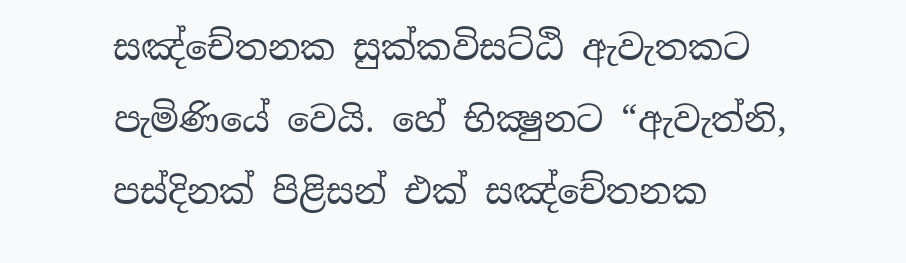සඤ්චේතනක සුක්කවිසට්ඨි ඇවැතකට පැමිණියේ වෙයි. හේ භික්‍ෂුනට “ඇවැත්නි, පස්දිනක් පිළිසන් එක් සඤ්චේතනක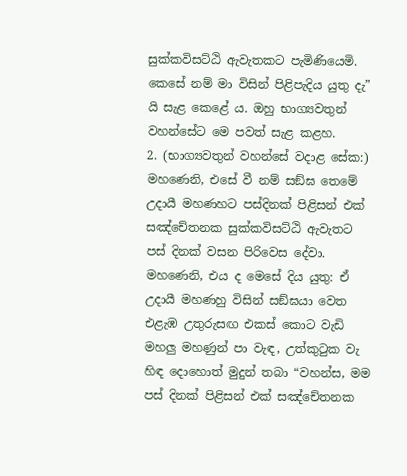සුක්කවිසට්ඨි ඇවැතකට පැමිණියෙමි. කෙසේ නම් මා විසින් පිළිපැදිය යුතු දැ” යි සැළ කෙළේ ය. ඔහු භාග්‍යවතුන් වහන්සේට මෙ පවත් සැළ කළහ.
2. (භාග්‍යවතුන් වහන්සේ වදාළ සේක:) මහණෙනි, එසේ වී නම් සඞ්ඝ තෙමේ උදායී මහණහට පස්දිනක් පිළිසන් එක් සඤ්චේතනක සුක්කවිසට්ඨි ඇවැතට පස් දිනක් වසන පිරිවෙස දේවා. මහණෙනි, එය ද මෙසේ දිය යුතු: ඒ උදායී මහණහු විසින් සඞ්ඝයා වෙත එළැඹ උතුරුසඟ එකස් කොට වැඩි මහලු මහණුන් පා වැඳ, උත්කුටුක වැ හිඳ දොහොත් මුදුන් තබා “වහන්ස, මම පස් දිනක් පිළිසන් එක් සඤ්චේතනක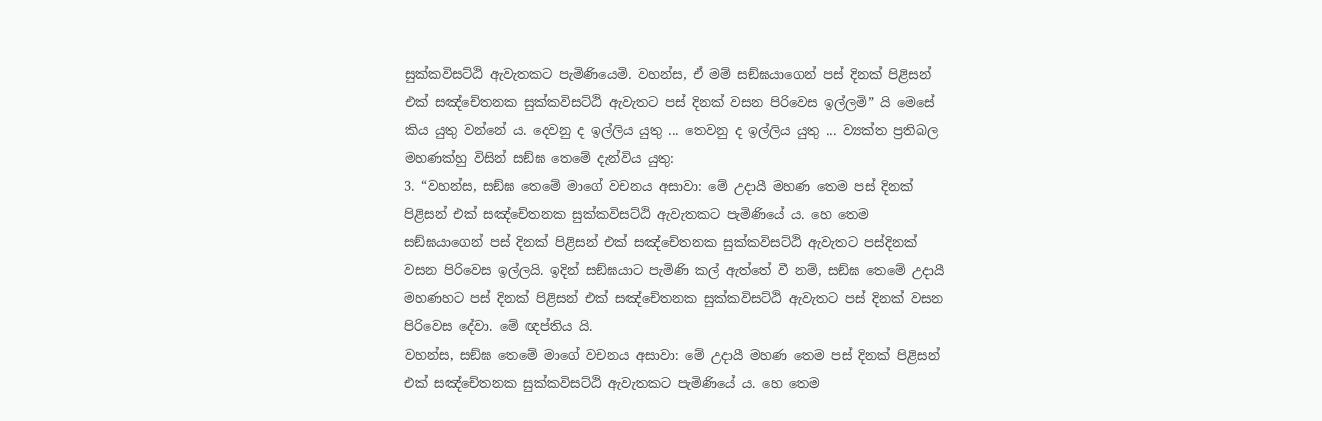සුක්කවිසට්ඨි ඇවැතකට පැමිණියෙමි. වහන්ස, ඒ මම් සඞ්ඝයාගෙන් පස් දිනක් පිළිසන් එක් සඤ්චේතනක සුක්කවිසට්ඨි ඇවැතට පස් දිනක් වසන පිරිවෙස ඉල්ලමි” යි මෙසේ කිය යුතු වන්නේ ය. දෙවනු ද ඉල්ලිය යුතු ... තෙවනු ද ඉල්ලිය යුතු ... ව්‍යක්ත ප්‍රතිබල මහණක්හු විසින් සඞ්ඝ තෙමේ දැන්විය යුතු:
3. “වහන්ස, සඞ්ඝ තෙමේ මාගේ වචනය අසාවා: මේ උදායී මහණ තෙම පස් දිනක් පිළිසන් එක් සඤ්චේතනක සුක්කවිසට්ඨි ඇවැතකට පැමිණියේ ය. හෙ තෙම සඞ්ඝයාගෙන් පස් දිනක් පිළිසන් එක් සඤ්චේතනක සුක්කවිසට්ඨි ඇවැතට පස්දිනක් වසන පිරිවෙස ඉල්ලයි. ඉදින් සඞ්ඝයාට පැමිණි කල් ඇත්තේ වී නම්, සඞ්ඝ තෙමේ උදායී මහණහට පස් දිනක් පිළිසන් එක් සඤ්චේතනක සුක්කවිසට්ඨි ඇවැතට පස් දිනක් වසන පිරිවෙස දේවා. මේ ඥප්තිය යි.
වහන්ස, සඞ්ඝ තෙමේ මාගේ වචනය අසාවා: මේ උදායී මහණ තෙම පස් දිනක් පිළිසන් එක් සඤ්චේතනක සුක්කවිසට්ඨි ඇවැතකට පැමිණියේ ය. හෙ තෙම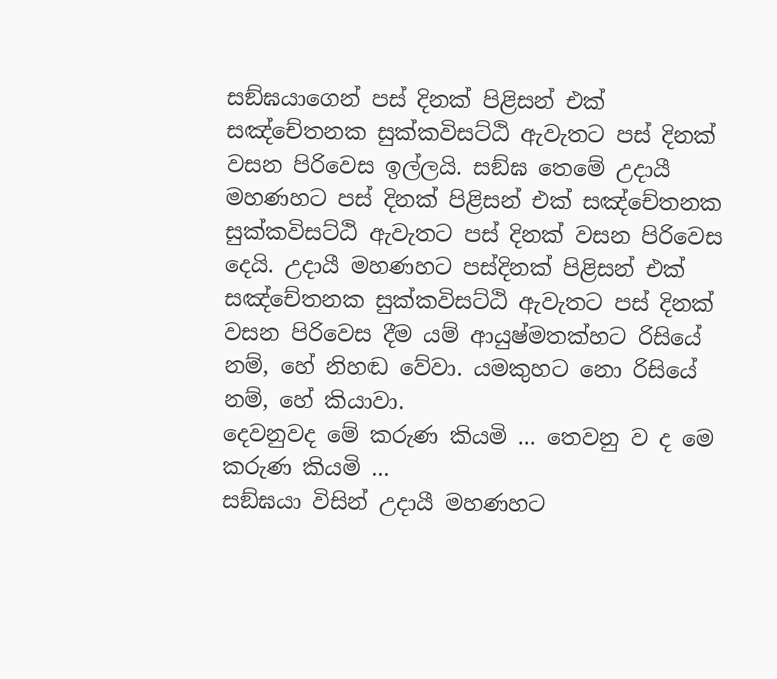සඞ්ඝයාගෙන් පස් දිනක් පිළිසන් එක් සඤ්චේතනක සුක්කවිසට්ඨි ඇවැතට පස් දිනක් වසන පිරිවෙස ඉල්ලයි. සඞ්ඝ තෙමේ උදායී මහණහට පස් දිනක් පිළිසන් එක් සඤ්චේතනක සුක්කවිසට්ඨි ඇවැතට පස් දිනක් වසන පිරිවෙස දෙයි. උදායී මහණහට පස්දිනක් පිළිසන් එක් සඤ්චේතනක සුක්කවිසට්ඨි ඇවැතට පස් දිනක් වසන පිරිවෙස දීම යම් ආයුෂ්මතක්හට රිසියේ නම්, හේ නිහඬ වේවා. යමකුහට නො රිසියේ නම්, හේ කියාවා.
දෙවනුවද මේ කරුණ කියමි ... තෙවනු ව ද මෙ කරුණ කියමි ...
සඞ්ඝයා විසින් උදායී මහණහට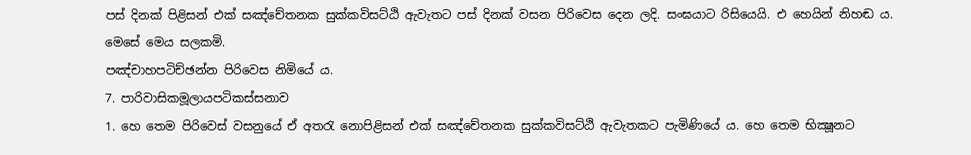පස් දිනක් පිළිසන් එක් සඤ්චේතනක සුක්කවිසට්ඨි ඇවැතට පස් දිනක් වසන පිරිවෙස දෙන ලදි. සංඝයාට රිසියෙයි. එ හෙයින් නිහඬ ය. මෙසේ මෙය සලකමි.
පඤ්චාහපටිච්ඡන්න පිරිවෙස නිමියේ ය.
7. පාරිවාසිකමූලායපටිකස්සනාව
1. හෙ තෙම පිරිවෙස් වසනුයේ ඒ අතරැ නොපිළිසන් එක් සඤ්චේතනක සුක්කවිසට්ඨි ඇවැතකට පැමිණියේ ය. හෙ තෙම භික්‍ෂූනට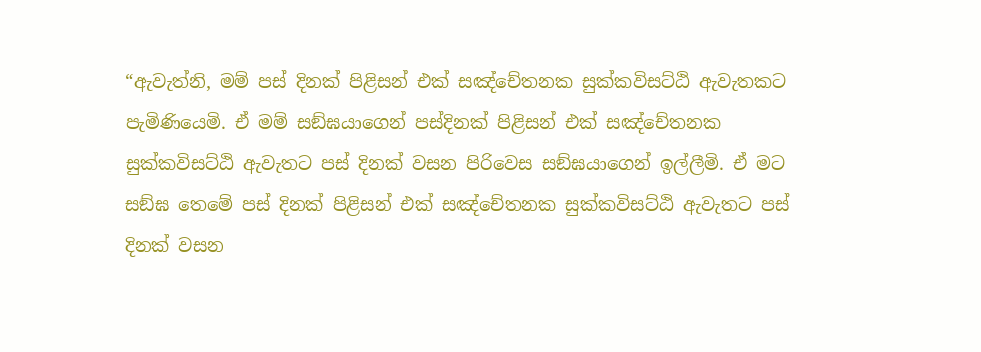“ඇවැත්නි, මම් පස් දිනක් පිළිසන් එක් සඤ්චේතනක සුක්කවිසට්ඨි ඇවැතකට පැමිණියෙමි. ඒ මම් සඞ්ඝයාගෙන් පස්දිනක් පිළිසන් එක් සඤ්චේතනක සුක්කවිසට්ඨි ඇවැතට පස් දිනක් වසන පිරිවෙස සඞ්ඝයාගෙන් ඉල්ලීමි. ඒ මට සඞ්ඝ තෙමේ පස් දිනක් පිළිසන් එක් සඤ්චේතනක සුක්කවිසට්ඨි ඇවැතට පස් දිනක් වසන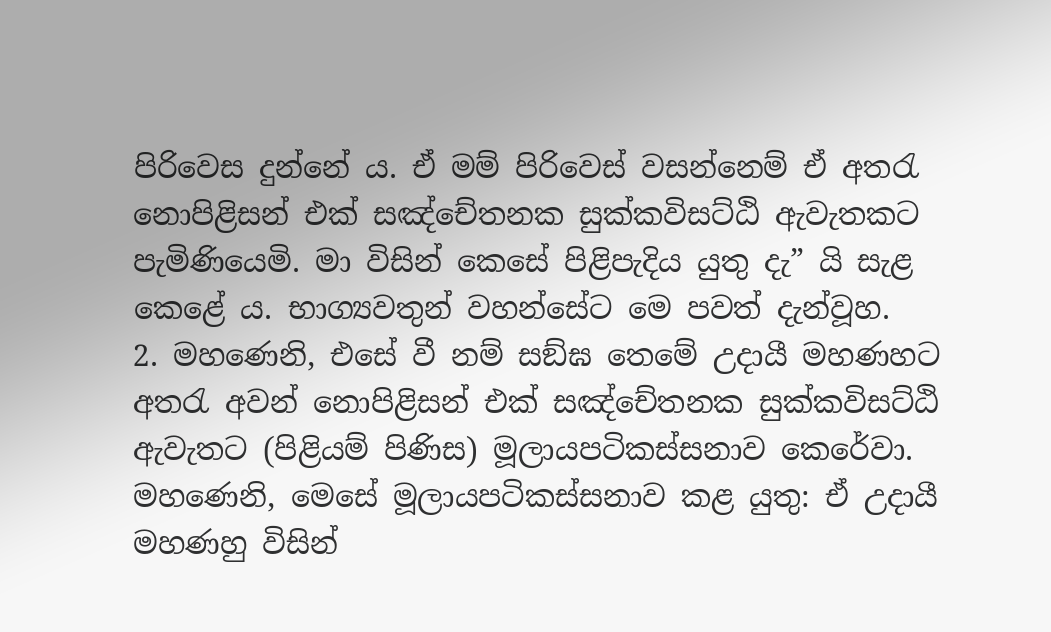පිරිවෙස දුන්නේ ය. ඒ මම් පිරිවෙස් වසන්නෙම් ඒ අතරැ නොපිළිසන් එක් සඤ්චේතනක සුක්කවිසට්ඨි ඇවැතකට පැමිණියෙමි. මා විසින් කෙසේ පිළිපැදිය යුතු දැ” යි සැළ කෙළේ ය. භාග්‍යවතුන් වහන්සේට මෙ පවත් දැන්වූහ.
2. මහණෙනි, එසේ වී නම් සඞ්ඝ තෙමේ උදායී මහණහට අතරැ අවන් නොපිළිසන් එක් සඤ්චේතනක සුක්කවිසට්ඨි ඇවැතට (පිළියම් පිණිස) මූලායපටිකස්සනාව කෙරේවා. මහණෙනි, මෙසේ මූලායපටිකස්සනාව කළ යුතු: ඒ උදායී මහණහු විසින්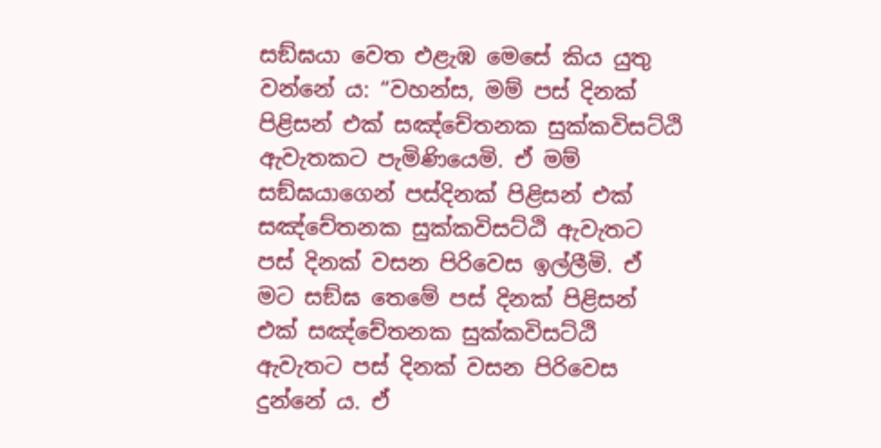සඞ්ඝයා වෙත එළැඹ මෙසේ කිය යුතු වන්නේ ය: “වහන්ස, මම් පස් දිනක් පිළිසන් එක් සඤ්චේතනක සුක්කවිසට්ඨි ඇවැතකට පැමිණියෙමි. ඒ මම් සඞ්ඝයාගෙන් පස්දිනක් පිළිසන් එක් සඤ්චේතනක සුක්කවිසට්ඨි ඇවැතට පස් දිනක් වසන පිරිවෙස ඉල්ලීමි. ඒ මට සඞ්ඝ තෙමේ පස් දිනක් පිළිසන් එක් සඤ්චේතනක සුක්කවිසට්ඨි ඇවැතට පස් දිනක් වසන පිරිවෙස දුන්නේ ය. ඒ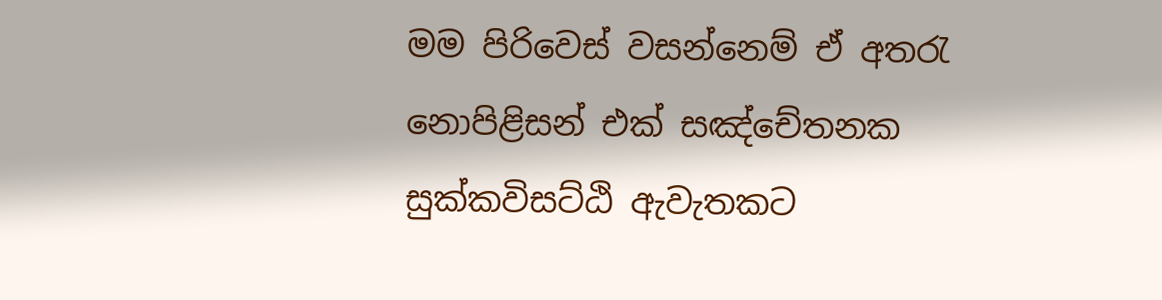මම පිරිවෙස් වසන්නෙම් ඒ අතරැ නොපිළිසන් එක් සඤ්චේතනක සුක්කවිසට්ඨි ඇවැතකට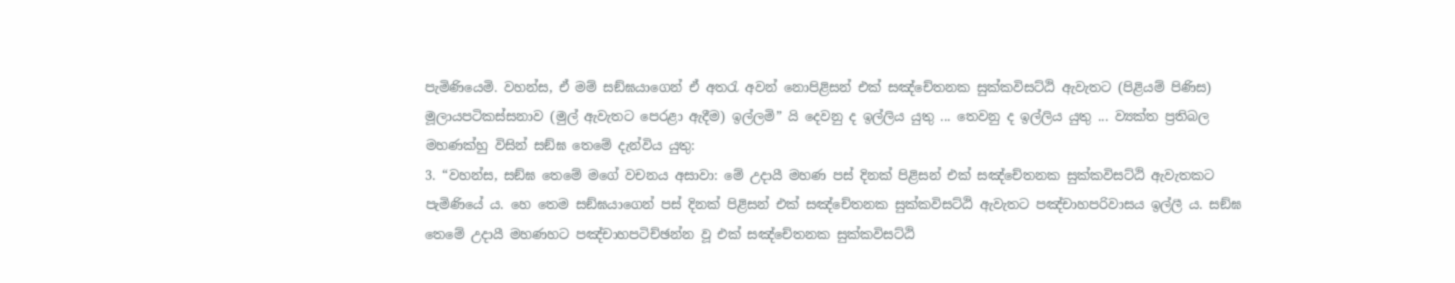පැමිණියෙමි. වහන්ස, ඒ මම් සඞ්ඝයාගෙන් ඒ අතරැ අවන් නොපිළිසන් එක් සඤ්චේතනක සුක්කවිසට්ඨි ඇවැතට (පිළියම් පිණිස) මූලායපටිකස්සනාව (මුල් ඇවැතට පෙරළා ඇදීම) ඉල්ලමි” යි දෙවනු ද ඉල්ලිය යුතු ... තෙවනු ද ඉල්ලිය යුතු ... ව්‍යක්ත ප්‍රතිබල මහණක්හු විසින් සඞ්ඝ තෙමේ දැන්විය යුතු:
3. “වහන්ස, සඞ්ඝ තෙමේ මගේ වචනය අසාවා: මේ උදායී මහණ පස් දිනක් පිළිසන් එක් සඤ්චේතනක සුක්කවිසට්ඨි ඇවැතකට පැමිණියේ ය. හෙ තෙම සඞ්ඝයාගෙන් පස් දිනක් පිළිසන් එක් සඤ්චේතනක සුක්කවිසට්ඨි ඇවැතට පඤ්චාහපරිවාසය ඉල්ලී ය. සඞ්ඝ තෙමේ උදායී මහණහට පඤ්චාහපටිච්ඡන්න වූ එක් සඤ්චේතනක සුක්කවිසට්ඨි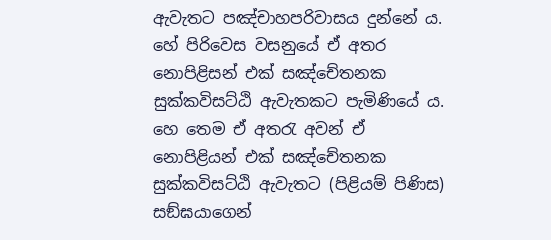ඇවැතට පඤ්චාහපරිවාසය දුන්නේ ය. හේ පිරිවෙස වසනුයේ ඒ අතර නොපිළිසන් එක් සඤ්චේතනක සුක්කවිසට්ඨි ඇවැතකට පැමිණියේ ය. හෙ තෙම ඒ අතරැ අවන් ඒ නොපිළියන් එක් සඤ්චේතනක සුක්කවිසට්ඨි ඇවැතට (පිළියම් පිණිස) සඞ්ඝයාගෙන්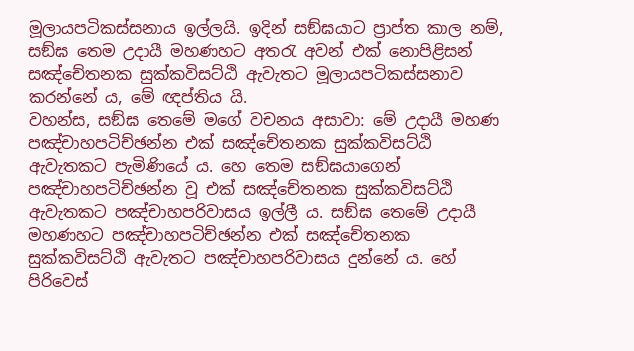මූලායපටිකස්සනාය ඉල්ලයි. ඉදින් සඞ්ඝයාට ප්‍රාප්ත කාල නම්, සඞ්ඝ තෙම උදායී මහණහට අතරැ අවන් එක් නොපිළිසන් සඤ්චේතනක සුක්කවිසට්ඨි ඇවැතට මූලායපටිකස්සනාව කරන්නේ ය, මේ ඥප්තිය යි.
වහන්ස, සඞ්ඝ තෙමේ මගේ වචනය අසාවා: මේ උදායී මහණ පඤ්චාහපටිච්ඡන්න එක් සඤ්චේතනක සුක්කවිසට්ඨි ඇවැතකට පැමිණියේ ය. හෙ තෙම සඞ්ඝයාගෙන් පඤ්චාහපටිච්ඡන්න වූ එක් සඤ්චේතනක සුක්කවිසට්ඨි ඇවැතකට පඤ්චාහපරිවාසය ඉල්ලී ය. සඞ්ඝ තෙමේ උදායී මහණහට පඤ්චාහපටිච්ඡන්න එක් සඤ්චේතනක සුක්කවිසට්ඨි ඇවැතට පඤ්චාහපරිවාසය දුන්නේ ය. හේ පිරිවෙස්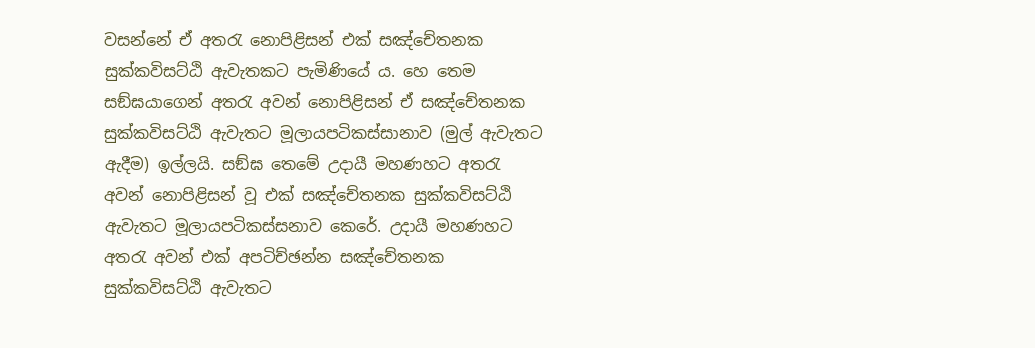වසන්නේ ඒ අතරැ නොපිළිසන් එක් සඤ්චේතනක සුක්කවිසට්ඨි ඇවැතකට පැමිණියේ ය. හෙ තෙම සඞ්ඝයාගෙන් අතරැ අවන් නොපිළිසන් ඒ සඤ්චේතනක සුක්කවිසට්ඨි ඇවැතට මූලායපටිකස්සානාව (මුල් ඇවැතට ඇදීම) ඉල්ලයි. සඞ්ඝ තෙමේ උදායී මහණහට අතරැ අවන් නොපිළිසන් වූ එක් සඤ්චේතනක සුක්කවිසට්ඨි ඇවැතට මූලායපටිකස්සනාව කෙරේ. උදායී මහණහට අතරැ අවන් එක් අපටිච්ඡන්න සඤ්චේතනක සුක්කවිසට්ඨි ඇවැතට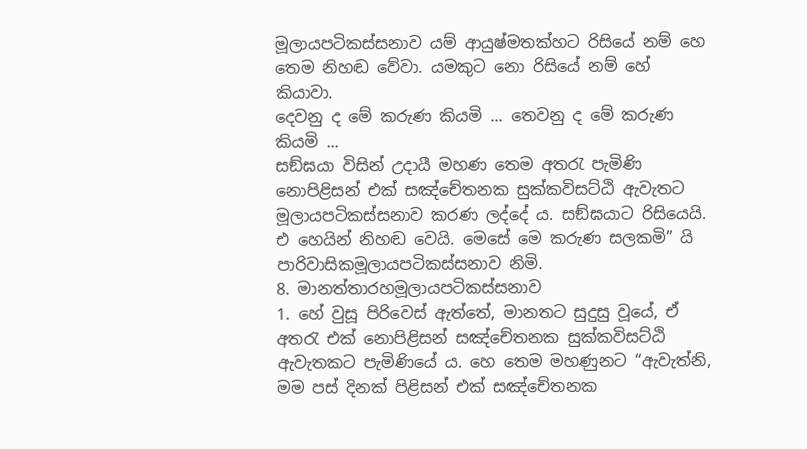මූලායපටිකස්සනාව යම් ආයුෂ්මතක්හට රිසියේ නම් හෙ තෙම නිහඬ වේවා. යමකුට නො රිසියේ නම් හේ කියාවා.
දෙවනු ද මේ කරුණ කියමි ... තෙවනු ද මේ කරුණ කියමි ...
සඞ්ඝයා විසින් උදායී මහණ තෙම අතරැ පැමිණි නොපිළිසන් එක් සඤ්චේතනක සුක්කවිසට්ඨි ඇවැතට මූලායපටිකස්සනාව කරණ ලද්දේ ය. සඞ්ඝයාට රිසියෙයි. එ හෙයින් නිහඬ වෙයි. මෙසේ මෙ කරුණ සලකමි” යි
පාරිවාසිකමූලායපටිකස්සනාව නිමි.
8. මානත්තාරහමූලායපටිකස්සනාව
1. හේ වුසූ පිරිවෙස් ඇත්තේ, මානතට සුදුසු වූයේ, ඒ අතරැ එක් නොපිළිසන් සඤ්චේතනක සුක්කවිසට්ඨි ඇවැතකට පැමිණියේ ය. හෙ තෙම මහණුනට “ඇවැත්නි, මම පස් දිනක් පිළිසන් එක් සඤ්චේතනක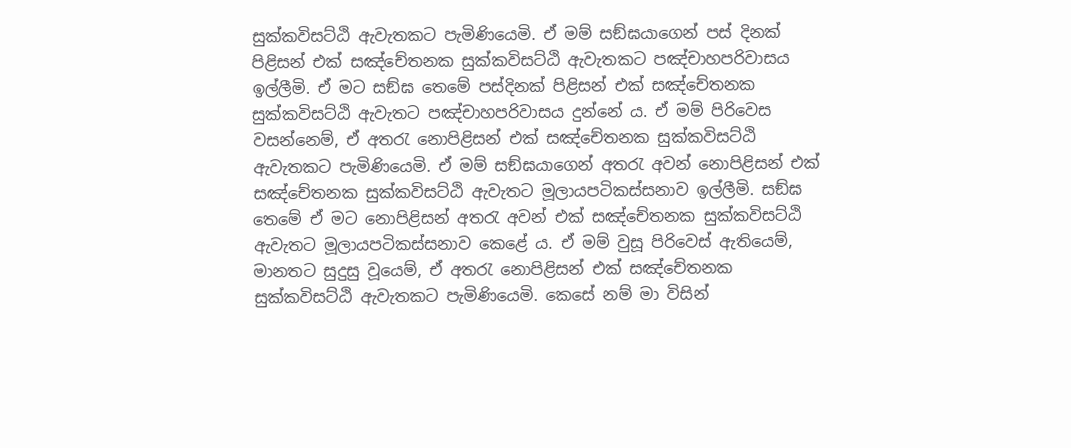සුක්කවිසට්ඨි ඇවැතකට පැමිණියෙමි. ඒ මම් සඞ්ඝයාගෙන් පස් දිනක් පිළිසන් එක් සඤ්චේතනක සුක්කවිසට්ඨි ඇවැතකට පඤ්චාහපරිවාසය ඉල්ලීමි. ඒ මට සඞ්ඝ තෙමේ පස්දිනක් පිළිසන් එක් සඤ්චේතනක සුක්කවිසට්ඨි ඇවැතට පඤ්චාහපරිවාසය දුන්නේ ය. ඒ මම් පිරිවෙස වසන්නෙම්, ඒ අතරැ නොපිළිසන් එක් සඤ්චේතනක සුක්කවිසට්ඨි ඇවැතකට පැමිණියෙමි. ඒ මම් සඞ්ඝයාගෙන් අතරැ අවන් නොපිළිසන් එක් සඤ්චේතනක සුක්කවිසට්ඨි ඇවැතට මූලායපටිකස්සනාව ඉල්ලීමි. සඞ්ඝ තෙමේ ඒ මට නොපිළිසන් අතරැ අවන් එක් සඤ්චේතනක සුක්කවිසට්ඨි ඇවැතට මූලායපටිකස්සනාව කෙළේ ය. ඒ මම් වුසූ පිරිවෙස් ඇතියෙම්, මානතට සුදුසු වූයෙම්, ඒ අතරැ නොපිළිසන් එක් සඤ්චේතනක සුක්කවිසට්ඨි ඇවැතකට පැමිණියෙමි. කෙසේ නම් මා විසින්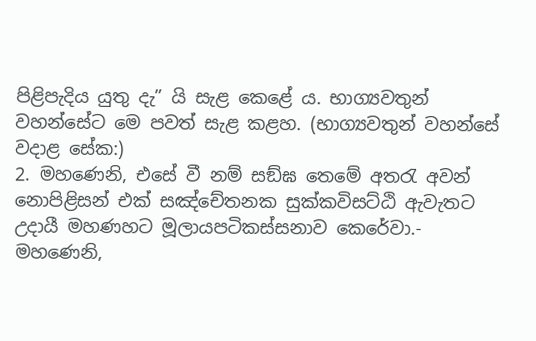පිළිපැදිය යුතු දැ” යි සැළ කෙළේ ය. භාග්‍යවතුන් වහන්සේට මෙ පවත් සැළ කළහ. (භාග්‍යවතුන් වහන්සේ වදාළ සේක:)
2. මහණෙනි, එසේ වී නම් සඞ්ඝ තෙමේ අතරැ අවන් නොපිළිසන් එක් සඤ්චේතනක සුක්කවිසට්ඨි ඇවැතට උදායී මහණහට මූලායපටිකස්සනාව කෙරේවා.-
මහණෙනි,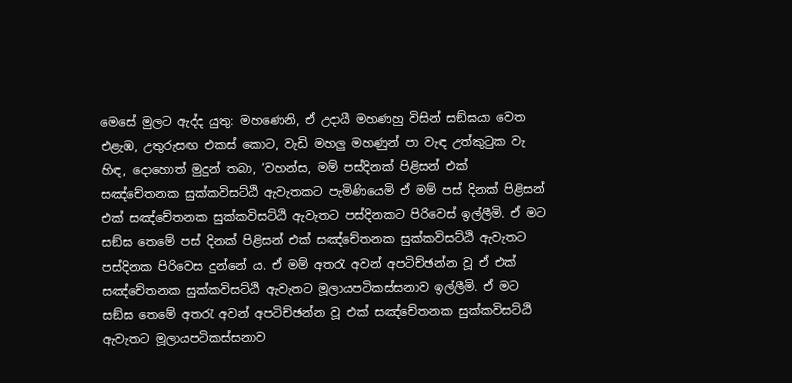මෙසේ මුලට ඇද්ද යුතු: මහණෙනි, ඒ උදායී මහණහු විසින් සඞ්ඝයා වෙත එළැඹ, උතුරුසඟ එකස් කොට, වැඩි මහලු මහණුන් පා වැඳ උත්කුටුක වැ හිඳ, දොහොත් මුදුන් තබා, ‘වහන්ස, මම් පස්දිනක් පිළිසන් එක් සඤ්චේතනක සුක්කවිසට්ඨි ඇවැතකට පැමිණියෙමි ඒ මම් පස් දිනක් පිළිසන් එක් සඤ්චේතනක සුක්කවිසට්ඨි ඇවැතට පස්දිනකට පිරිවෙස් ඉල්ලීමි. ඒ මට සඞ්ඝ තෙමේ පස් දිනක් පිළිසන් එක් සඤ්චේතනක සුක්කවිසට්ඨි ඇවැතට පස්දිනක පිරිවෙස දුන්නේ ය. ඒ මම් අතරැ අවන් අපටිච්ඡන්න වූ ඒ එක් සඤ්චේතනක සුක්කවිසට්ඨි ඇවැතට මූලායපටිකස්සනාව ඉල්ලීමි. ඒ මට සඞ්ඝ තෙමේ අතරැ අවන් අපටිච්ඡන්න වූ එක් සඤ්චේතනක සුක්කවිසට්ඨි ඇවැතට මූලායපටිකස්සනාව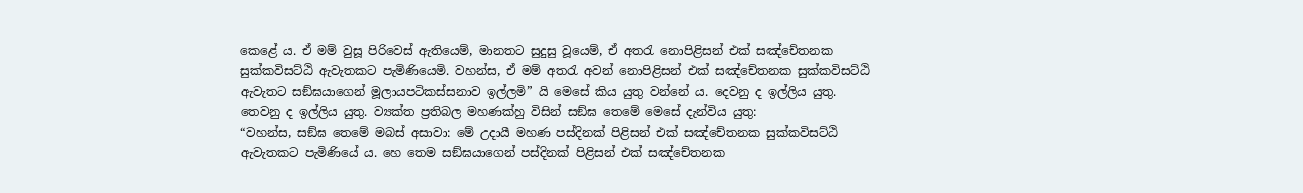කෙළේ ය. ඒ මම් වුසූ පිරිවෙස් ඇතියෙම්, මානතට සුදුසු වූයෙම්, ඒ අතරැ නොපිළිසන් එක් සඤ්චේතනක සුක්කවිසට්ඨි ඇවැතකට පැමිණියෙමි. වහන්ස, ඒ මම් අතරැ අවන් නොපිළිසන් එක් සඤ්චේතනක සුක්කවිසට්ඨි ඇවැතට සඞ්ඝයාගෙන් මූලායපටිකස්සනාව ඉල්ලමි” යි මෙසේ කිය යුතු වන්නේ ය. දෙවනු ද ඉල්ලිය යුතු. තෙවනු ද ඉල්ලිය යුතු. ව්‍යක්ත ප්‍රතිබල මහණක්හු විසින් සඞ්ඝ තෙමේ මෙසේ දැන්විය යුතු:
“වහන්ස, සඞ්ඝ තෙමේ මබස් අසාවා: මේ උදායී මහණ පස්දිනක් පිළිසන් එක් සඤ්චේතනක සුක්කවිසට්ඨි ඇවැතකට පැමිණියේ ය. හෙ තෙම සඞ්ඝයාගෙන් පස්දිනක් පිළිසන් එක් සඤ්චේතනක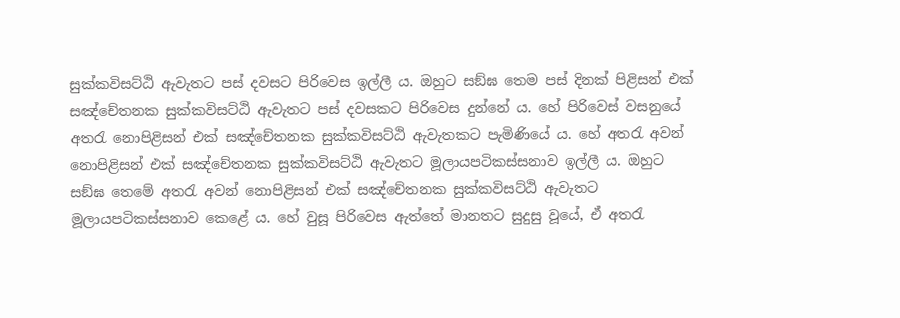සුක්කවිසට්ඨි ඇවැතට පස් දවසට පිරිවෙස ඉල්ලී ය. ඔහුට සඞ්ඝ තෙම පස් දිනක් පිළිසන් එක් සඤ්චේතනක සුක්කවිසට්ඨි ඇවැතට පස් දවසකට පිරිවෙස දුන්නේ ය. හේ පිරිවෙස් වසනුයේ අතරැ නොපිළිසන් එක් සඤ්චේතනක සුක්කවිසට්ඨි ඇවැතකට පැමිණියේ ය. හේ අතරැ අවන් නොපිළිසන් එක් සඤ්චේතනක සුක්කවිසට්ඨි ඇවැතට මූලායපටිකස්සනාව ඉල්ලී ය. ඔහුට සඞ්ඝ තෙමේ අතරැ අවන් නොපිළිසන් එක් සඤ්චේතනක සුක්කවිසට්ඨි ඇවැතට මූලායපටිකස්සනාව කෙළේ ය. හේ වුසූ පිරිවෙස ඇත්තේ මානතට සුදුසු වූයේ, ඒ අතරැ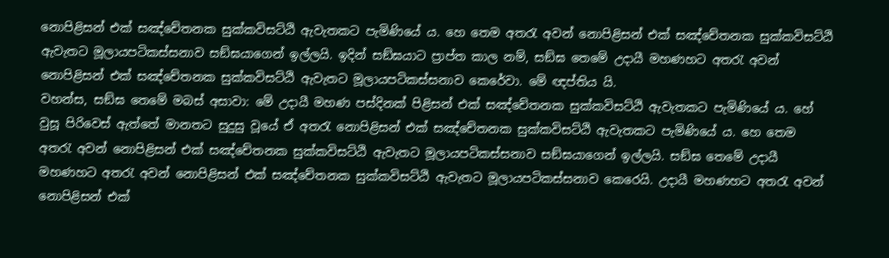නොපිළිසන් එක් සඤ්චේතනක සුක්කවිසට්ඨි ඇවැතකට පැමිණියේ ය. හෙ තෙම අතරැ අවන් නොපිළිසන් එක් සඤ්චේතනක සුක්කවිසට්ඨි ඇවැතට මූලායපටිකස්සනාව සඞ්ඝයාගෙන් ඉල්ලයි. ඉදින් සඞ්ඝයාට ප්‍රාප්ත කාල නම්, සඞ්ඝ තෙමේ උදායී මහණහට අතරැ අවන් නොපිළිසන් එක් සඤ්චේතනක සුක්කවිසට්ඨි ඇවැතට මූලායපටිකස්සනාව කෙරේවා. මේ ඥප්තිය යි.
වහන්ස, සඞ්ඝ තෙමේ මබස් අසාවා: මේ උදායී මහණ පස්දිනක් පිළිසන් එක් සඤ්චේතනක සුක්කවිසට්ඨි ඇවැතකට පැමිණියේ ය. හේ වුසූ පිරිවෙස් ඇත්තේ මානතට සුදුසු වූයේ ඒ අතරැ නොපිළිසන් එක් සඤ්චේතනක සුක්කවිසට්ඨි ඇවැතකට පැමිණියේ ය. හෙ තෙම අතරැ අවන් නොපිළිසන් එක් සඤ්චේතනක සුක්කවිසට්ඨි ඇවැතට මූලායපටිකස්සනාව සඞ්ඝයාගෙන් ඉල්ලයි. සඞ්ඝ තෙමේ උදායී මහණහට අතරැ අවන් නොපිළිසන් එක් සඤ්චේතනක සුක්කවිසට්ඨි ඇවැතට මූලායපටිකස්සනාව කෙරෙයි. උදායී මහණහට අතරැ අවන් නොපිළිසන් එක්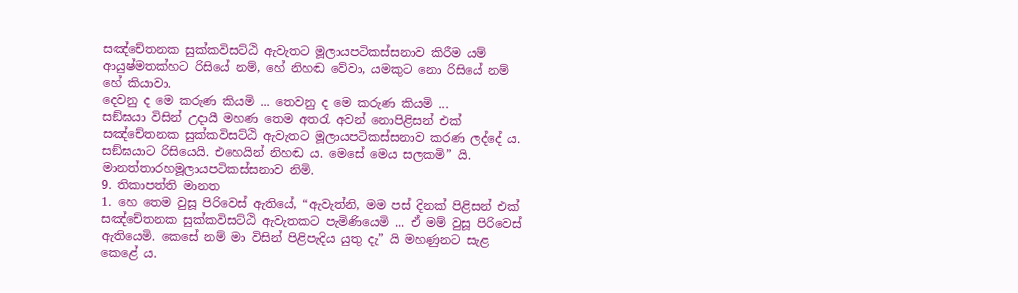සඤ්චේතනක සුක්කවිසට්ඨි ඇවැතට මූලායපටිකස්සනාව කිරීම යම් ආයුෂ්මතක්හට රිසියේ නම්, හේ නිහඬ වේවා, යමකුට නො රිසියේ නම් හේ කියාවා.
දෙවනු ද මෙ කරුණ කියමි ... තෙවනු ද මෙ කරුණ කියමි ...
සඞ්ඝයා විසින් උදායී මහණ තෙම අතරැ අවන් නොපිළිසන් එක් සඤ්චේතනක සුක්කවිසට්ඨි ඇවැතට මූලායපටිකස්සනාව කරණ ලද්දේ ය. සඞ්ඝයාට රිසියෙයි. එහෙයින් නිහඬ ය. මෙසේ මෙය සලකමි” යි.
මානත්තාරහමූලායපටිකස්සනාව නිමි.
9. තිකාපත්ති මානත
1. හෙ තෙම වුසූ පිරිවෙස් ඇතියේ, “ඇවැත්නි, මම පස් දිනක් පිළිසන් එක් සඤ්චේතනක සුක්කවිසට්ඨි ඇවැතකට පැමිණියෙමි ... ඒ මම් වුසූ පිරිවෙස් ඇතියෙමි. කෙසේ නම් මා විසින් පිළිපැදිය යුතු දැ” යි මහණුනට සැළ කෙළේ ය.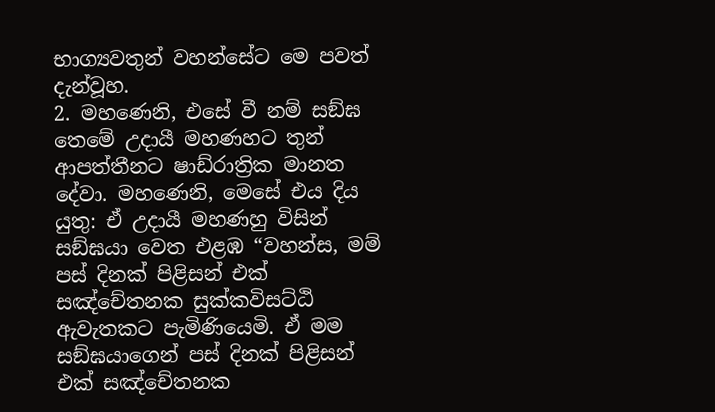භාග්‍යවතුන් වහන්සේට මෙ පවත් දැන්වූහ.
2. මහණෙනි, එසේ වී නම් සඞ්ඝ තෙමේ උදායී මහණහට තුන් ආපත්තීනට ෂාඩ්රාත්‍රික මානත දේවා. මහණෙනි, මෙසේ එය දිය යුතු: ඒ උදායී මහණහු විසින් සඞ්ඝයා වෙත එළඹ “වහන්ස, මම් පස් දිනක් පිළිසන් එක් සඤ්චේතනක සුක්කවිසට්ඨි ඇවැතකට පැමිණියෙමි. ඒ මම සඞ්ඝයාගෙන් පස් දිනක් පිළිසන් එක් සඤ්චේතනක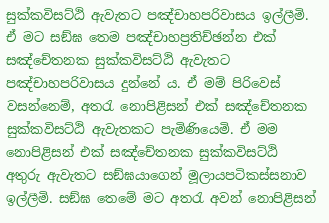සුක්කවිසට්ඨි ඇවැතට පඤ්චාහපරිවාසය ඉල්ලීමි. ඒ මට සඞ්ඝ තෙම පඤ්චාහප්‍රතිච්ඡන්න එක් සඤ්චේතනක සුක්කවිසට්ඨි ඇවැතට පඤ්චාහපරිවාසය දුන්නේ ය. ඒ මම් පිරිවෙස් වසන්නෙම්, අතරැ නොපිළිසන් එක් සඤ්චේතනක සුක්කවිසට්ඨි ඇවැතකට පැමිණියෙමි. ඒ මම නොපිළිසන් එක් සඤ්චේතනක සුක්කවිසට්ඨි අතුරු ඇවැතට සඞ්ඝයාගෙන් මූලායපටිකස්සනාව ඉල්ලීමි. සඞ්ඝ තෙමේ මට අතරැ අවන් නොපිළිසන්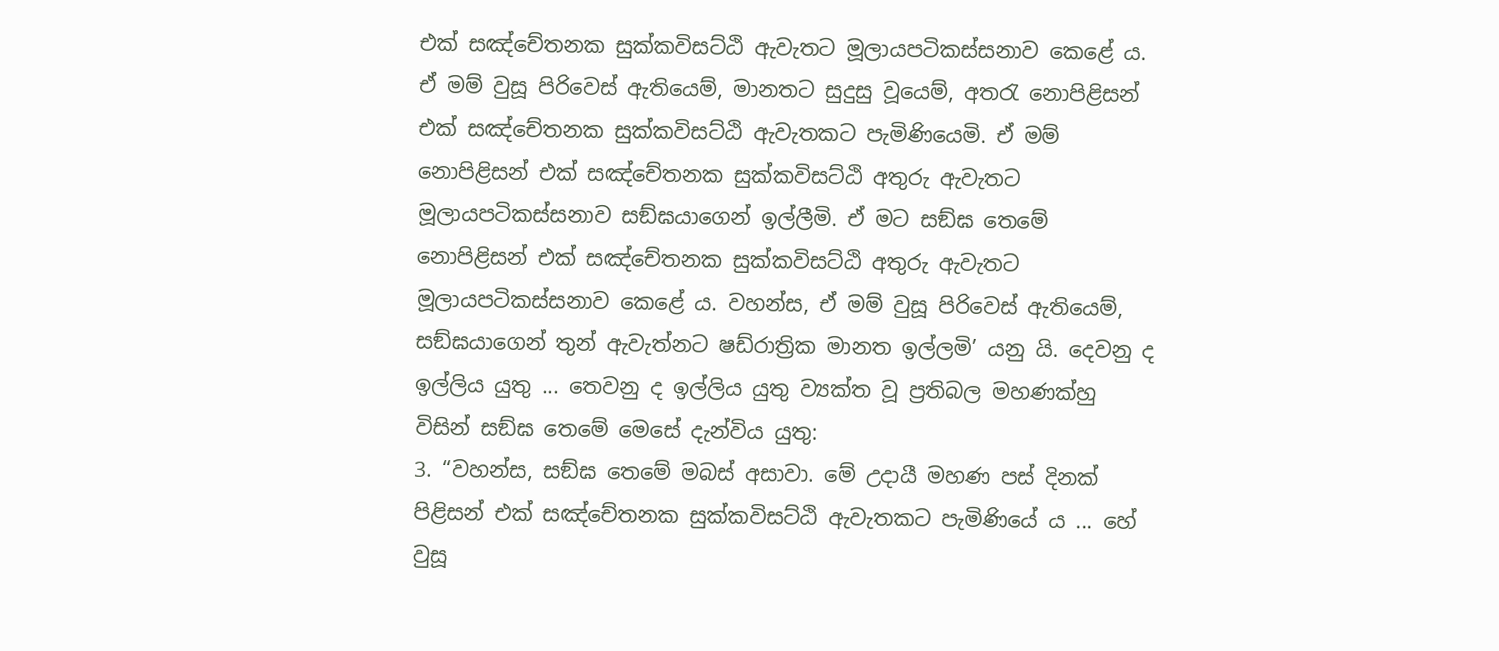එක් සඤ්චේතනක සුක්කවිසට්ඨි ඇවැතට මූලායපටිකස්සනාව කෙළේ ය. ඒ මම් වුසූ පිරිවෙස් ඇතියෙම්, මානතට සුදුසු වූයෙම්, අතරැ නොපිළිසන් එක් සඤ්චේතනක සුක්කවිසට්ඨි ඇවැතකට පැමිණියෙමි. ඒ මම් නොපිළිසන් එක් සඤ්චේතනක සුක්කවිසට්ඨි අතුරු ඇවැතට මූලායපටිකස්සනාව සඞ්ඝයාගෙන් ඉල්ලීමි. ඒ මට සඞ්ඝ තෙමේ නොපිළිසන් එක් සඤ්චේතනක සුක්කවිසට්ඨි අතුරු ඇවැතට මූලායපටිකස්සනාව කෙළේ ය. වහන්ස, ඒ මම් වුසූ පිරිවෙස් ඇතියෙම්, සඞ්ඝයාගෙන් තුන් ඇවැත්නට ෂඩ්රාත්‍රික මානත ඉල්ලමි’ යනු යි. දෙවනු ද ඉල්ලිය යුතු ... තෙවනු ද ඉල්ලිය යුතු ව්‍යක්ත වූ ප්‍රතිබල මහණක්හු විසින් සඞ්ඝ තෙමේ මෙසේ දැන්විය යුතු:
3. “වහන්ස, සඞ්ඝ තෙමේ මබස් අසාවා. මේ උදායී මහණ පස් දිනක් පිළිසන් එක් සඤ්චේතනක සුක්කවිසට්ඨි ඇවැතකට පැමිණියේ ය ... හේ වුසූ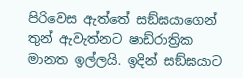පිරිවෙස ඇත්තේ සඞ්ඝයාගෙන් තුන් ඇවැත්නට ෂාඩ්රාත්‍රික මානත ඉල්ලයි. ඉදින් සඞ්ඝයාට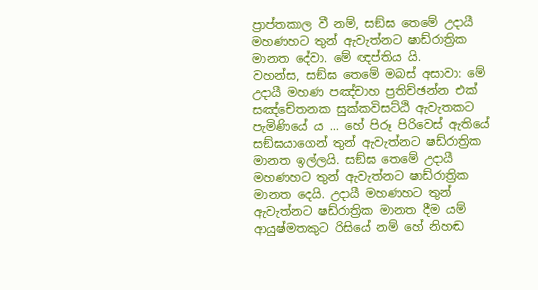ප්‍රාප්තකාල වී නම්, සඞ්ඝ තෙමේ උදායී මහණහට තුන් ඇවැත්නට ෂාඩ්රාත්‍රික මානත දේවා. මේ ඥප්තිය යි.
වහන්ස, සඞ්ඝ තෙමේ මබස් අසාවා: මේ උදායී මහණ පඤ්චාහ ප්‍රතිච්ඡන්න එක් සඤ්චේතනක සුක්කවිසට්ඨි ඇවැතකට පැමිණියේ ය ... හේ පිරූ පිරිවෙස් ඇතියේ සඞ්ඝයාගෙන් තුන් ඇවැත්නට ෂඩ්රාත්‍රික මානත ඉල්ලයි. සඞ්ඝ තෙමේ උදායී මහණහට තුන් ඇවැත්නට ෂාඩ්රාත්‍රික මානත දෙයි. උදායී මහණහට තුන් ඇවැත්නට ෂඩ්රාත්‍රික මානත දීම යම් ආයුෂ්මතකුට රිසියේ නම් හේ නිහඬ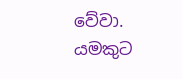වේවා. යමකුට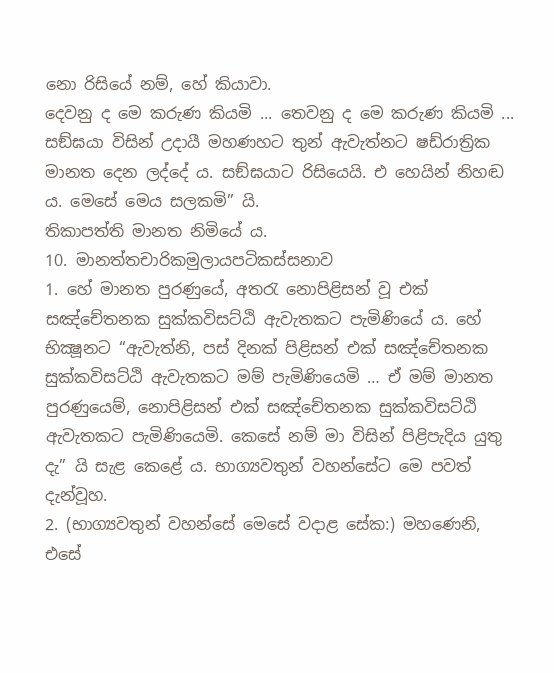නො රිසියේ නම්, හේ කියාවා.
දෙවනු ද මෙ කරුණ කියමි ... තෙවනු ද මෙ කරුණ කියමි ...
සඞ්ඝයා විසින් උදායී මහණහට තුන් ඇවැත්නට ෂඩ්රාත්‍රික මානත දෙන ලද්දේ ය. සඞ්ඝයාට රිසියෙයි. එ හෙයින් නිහඬ ය. මෙසේ මෙය සලකමි” යි.
තිකාපත්ති මානත නිමියේ ය.
10. මානත්තචාරිකමුලායපටිකස්සනාව
1. හේ මානත පුරණුයේ, අතරැ නොපිළිසන් වූ එක් සඤ්චේතනක සුක්කවිසට්ඨි ඇවැතකට පැමිණියේ ය. හේ භික්‍ෂූනට “ඇවැත්නි, පස් දිනක් පිළිසන් එක් සඤ්චේතනක සුක්කවිසට්ඨි ඇවැතකට මම් පැමිණියෙමි … ඒ මම් මානත පුරණුයෙම්, නොපිළිසන් එක් සඤ්චේතනක සුක්කවිසට්ඨි ඇවැතකට පැමිණියෙමි. කෙසේ නම් මා විසින් පිළිපැදිය යුතු දැ” යි සැළ කෙළේ ය. භාග්‍යවතුන් වහන්සේට මෙ පවත් දැන්වූහ.
2. (භාග්‍යවතුන් වහන්සේ මෙසේ වදාළ සේක:) මහණෙනි, එසේ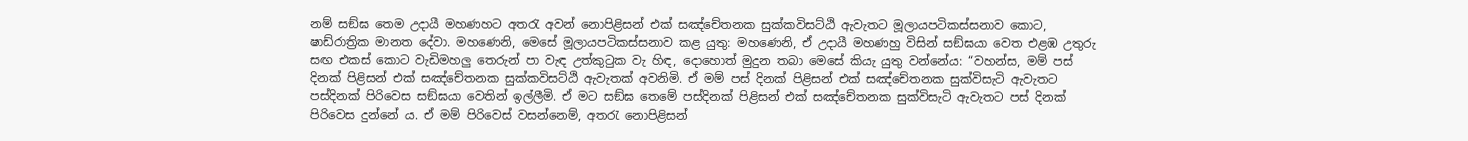නම් සඞ්ඝ තෙම උදායී මහණහට අතරැ අවන් නොපිළිසන් එක් සඤ්චේතනක සුක්කවිසට්ඨි ඇවැතට මූලායපටිකස්සනාව කොට, ෂාඩ්රාත්‍රික මානත දේවා. මහණෙනි, මෙසේ මූලායපටිකස්සනාව කළ යුතු: මහණෙනි, ඒ උදායී මහණහු විසින් සඞ්ඝයා වෙත එළඹ උතුරු සඟ එකස් කොට වැඩිමහලු තෙරුන් පා වැඳ උත්කුටුක වැ හිඳ, දොහොත් මුදුන තබා මෙසේ කියැ යුතු වන්නේය: “වහන්ස, මම් පස් දිනක් පිළිසන් එක් සඤ්චේතනක සුක්කවිසට්ඨි ඇවැතක් අවනිමි. ඒ මම් පස් දිනක් පිළිසන් එක් සඤ්චේතනක සුක්විසැටි ඇවැතට පස්දිනක් පිරිවෙස සඞ්ඝයා වෙතින් ඉල්ලීමි. ඒ මට සඞ්ඝ තෙමේ පස්දිනක් පිළිසන් එක් සඤ්චේතනක සුක්විසැටි ඇවැතට පස් දිනක් පිරිවෙස දුන්නේ ය. ඒ මම් පිරිවෙස් වසන්නෙම්, අතරැ නොපිළිසන්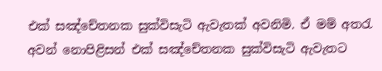එක් සඤ්චේතනක සුක්විසැටි ඇවැතක් අවනිමි. ඒ මම් අතරැ අවන් නොපිළිසන් එක් සඤ්චේතනක සුක්විසැටි ඇවැතට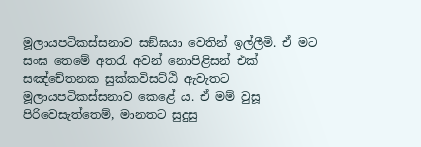මූලායපටිකස්සනාව සඞ්ඝයා වෙතින් ඉල්ලීමි. ඒ මට සංඝ තෙමේ අතරැ අවන් නොපිළිසන් එක් සඤ්චේතනක සුක්කවිසට්ඨි ඇවැතට මූලායපටිකස්සනාව කෙළේ ය. ඒ මම් වුසූ පිරිවෙසැත්තෙම්, මානතට සුදුසු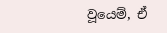වූයෙම්, ඒ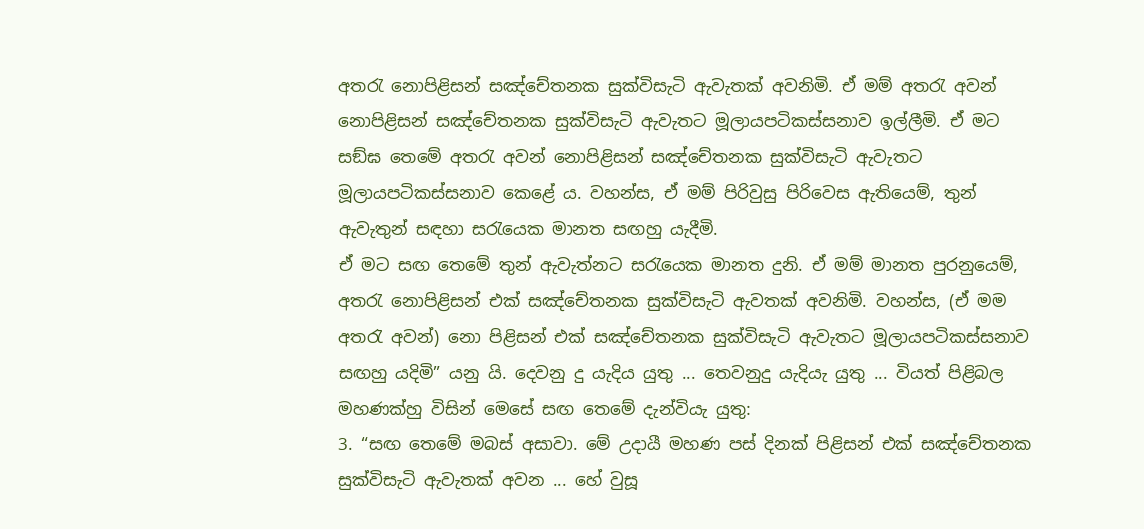අතරැ නොපිළිසන් සඤ්චේතනක සුක්විසැටි ඇවැතක් අවනිමි. ඒ මම් අතරැ අවන් නොපිළිසන් සඤ්චේතනක සුක්විසැටි ඇවැතට මූලායපටිකස්සනාව ඉල්ලීමි. ඒ මට සඞ්ඝ තෙමේ අතරැ අවන් නොපිළිසන් සඤ්චේතනක සුක්විසැටි ඇවැතට මූලායපටිකස්සනාව කෙළේ ය. වහන්ස, ඒ මම් පිරිවුසු පිරිවෙස ඇතියෙම්, තුන් ඇවැතුන් සඳහා සරැයෙක මානත සඟහු යැදීමි.
ඒ මට සඟ තෙමේ තුන් ඇවැත්නට සරැයෙක මානත දුනි. ඒ මම් මානත පුරනුයෙම්, අතරැ නොපිළිසන් එක් සඤ්චේතනක සුක්විසැටි ඇවතක් අවනිමි. වහන්ස, (ඒ මම අතරැ අවන්) නො පිළිසන් එක් සඤ්චේතනක සුක්විසැටි ඇවැතට මූලායපටිකස්සනාව සඟහු යදිමි” යනු යි. දෙවනු දු යැදිය යුතු ... තෙවනුදු යැදියැ යුතු ... වියත් පිළිබල මහණක්හු විසින් මෙසේ සඟ තෙමේ දැන්වියැ යුතු:
3. “සඟ තෙමේ මබස් අසාවා. මේ උදායී මහණ පස් දිනක් පිළිසන් එක් සඤ්චේතනක සුක්විසැටි ඇවැතක් අවන ... හේ වුසූ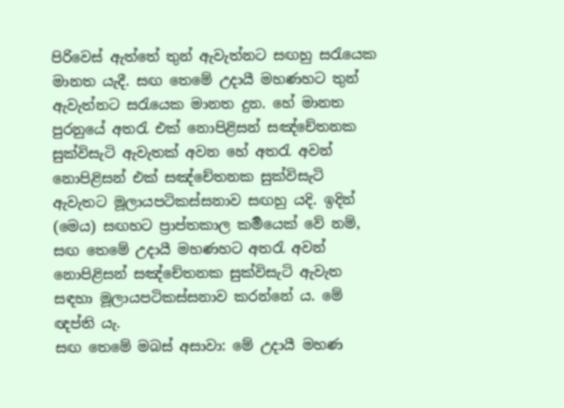පිරිවෙස් ඇත්තේ තුන් ඇවැත්නට සඟහු සරැයෙක මානත යැදී. සඟ තෙමේ උදායී මහණහට තුන් ඇවැත්නට සරැයෙක මානත දුන. හේ මානත පුරනුයේ අතරැ එක් නොපිළිසන් සඤ්චේතනක සුක්විසැටි ඇවැතක් අවන හේ අතරැ අවන් නොපිළිසන් එක් සඤ්චේතනක සුක්විසැටි ඇවැතට මූලායපටිකස්සනාව සඟහු යදි. ඉදින් (මෙය) සඟහට ප්‍රාප්තකාල කර්‍මයෙක් වේ නම්, සඟ තෙමේ උදායී මහණහට අතරැ අවන් නොපිළිසන් සඤ්චේතනක සුක්විසැටි ඇවැත සඳහා මූලායපටිකස්සනාව කරන්නේ ය. මේ ඥප්ති යැ.
සඟ තෙමේ මබස් අසාවා: මේ උදායී මහණ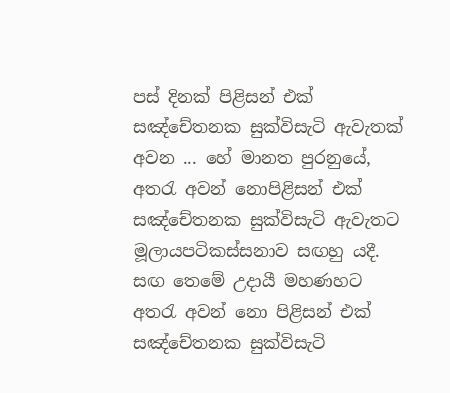පස් දිනක් පිළිසන් එක් සඤ්චේතනක සුක්විසැටි ඇවැතක් අවන ... හේ මානත පුරනුයේ, අතරැ අවන් නොපිළිසන් එක් සඤ්චේතනක සුක්විසැටි ඇවැතට මූලායපටිකස්සනාව සඟහු යදී. සඟ තෙමේ උදායී මහණහට අතරැ අවන් නො පිළිසන් එක් සඤ්චේතනක සුක්විසැටි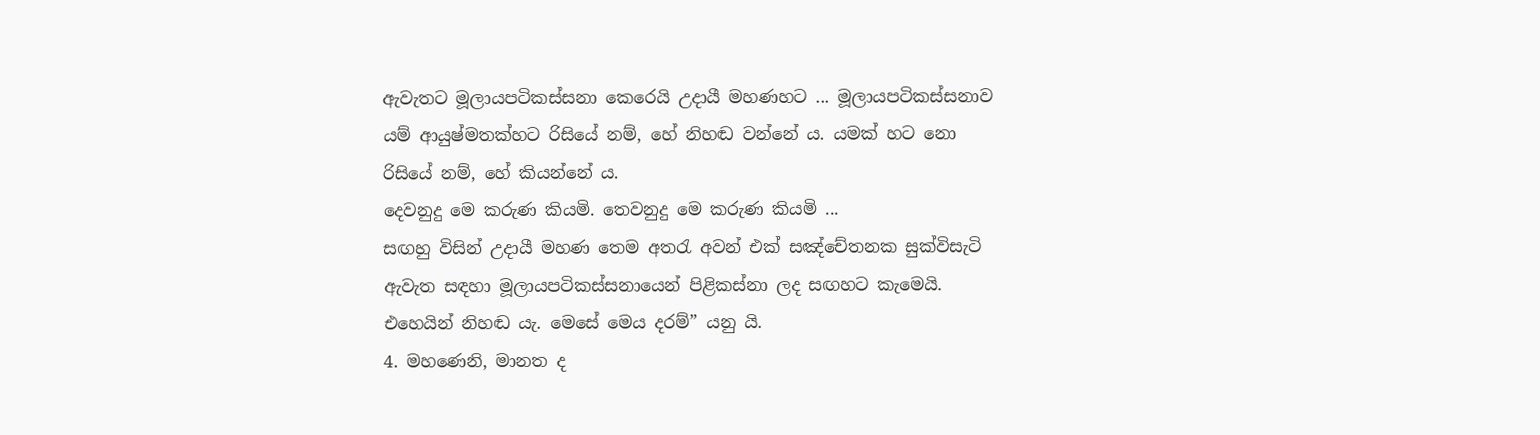ඇවැතට මූලායපටිකස්සනා කෙරෙයි උදායී මහණහට ... මූලායපටිකස්සනාව යම් ආයුෂ්මතක්හට රිසියේ නම්, හේ නිහඬ වන්නේ ය. යමක් හට නො රිසියේ නම්, හේ කියන්නේ ය.
දෙවනුදු මෙ කරුණ කියමි. තෙවනුදු මෙ කරුණ කියමි ...
සඟහු විසින් උදායී මහණ තෙම අතරැ අවන් එක් සඤ්චේතනක සුක්විසැටි ඇවැත සඳහා මූලායපටිකස්සනායෙන් පිළිකස්නා ලද සඟහට කැමෙයි. එහෙයින් නිහඬ යැ. මෙසේ මෙය දරම්” යනු යි.
4. මහණෙනි, මානත ද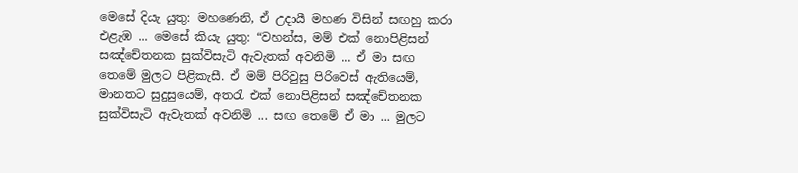මෙසේ දියැ යුතු: මහණෙනි, ඒ උදායී මහණ විසින් සඟහු කරා එළැඹ ... මෙසේ කියැ යුතු: “වහන්ස, මම් එක් නොපිළිසන් සඤ්චේතනක සුක්විසැටි ඇවැතක් අවනිමි ... ඒ මා සඟ තෙමේ මුලට පිළිකැසී. ඒ මම් පිරිවුසු පිරිවෙස් ඇතියෙම්, මානතට සුදුසුයෙම්, අතරැ එක් නොපිළිසන් සඤ්චේතනක සුක්විසැටි ඇවැතක් අවනිමි ... සඟ තෙමේ ඒ මා ... මුලට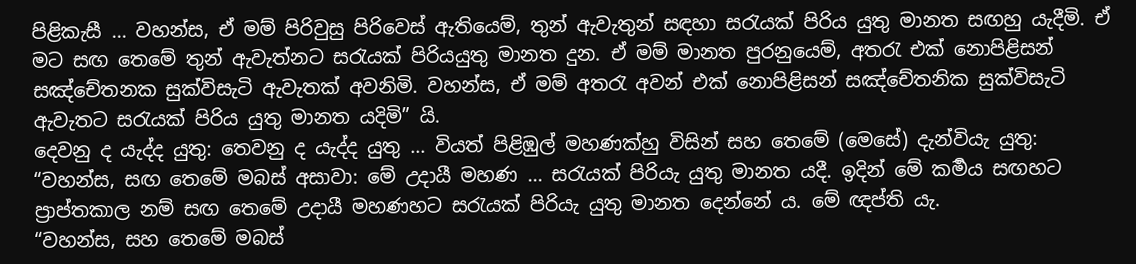පිළිකැසී ... වහන්ස, ඒ මම් පිරිවුසු පිරිවෙස් ඇතියෙම්, තුන් ඇවැතුන් සඳහා සරැයක් පිරිය යුතු මානත සඟහු යැදීමි. ඒ මට සඟ තෙමේ තුන් ඇවැත්නට සරැයක් පිරියයුතු මානත දුන. ඒ මම් මානත පුරනුයෙම්, අතරැ එක් නොපිළිසන් සඤ්චේතනක සුක්විසැටි ඇවැතක් අවනිමි. වහන්ස, ඒ මම් අතරැ අවන් එක් නොපිළිසන් සඤ්චේතනික සුක්විසැටි ඇවැතට සරැයක් පිරිය යුතු මානත යදිමි” යි.
දෙවනු ද යැද්ද යුතු: තෙවනු ද යැද්ද යුතු ... වියත් පිළිඹුල් මහණක්හු විසින් සහ තෙමේ (මෙසේ) දැන්වියැ යුතු:
“වහන්ස, සඟ තෙමේ මබස් අසාවා: මේ උදායී මහණ ... සරැයක් පිරියැ යුතු මානත යදී. ඉදින් මේ කර්‍මය සඟහට ප්‍රාප්තකාල නම් සඟ තෙමේ උදායී මහණහට සරැයක් පිරියැ යුතු මානත දෙන්නේ ය. මේ ඥප්ති යැ.
“වහන්ස, සහ තෙමේ මබස්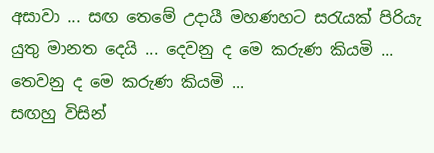අසාවා ... සඟ තෙමේ උදායී මහණහට සරැයක් පිරියැ යුතු මානත දෙයි ... දෙවනු ද මෙ කරුණ කියමි ... තෙවනු ද මෙ කරුණ කියමි ...
සඟහු විසින්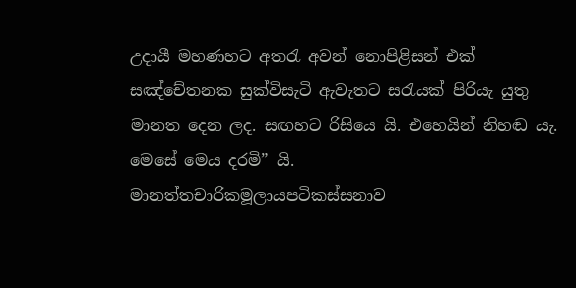උදායී මහණහට අතරැ අවන් නොපිළිසන් එක් සඤ්චේතනක සුක්විසැටි ඇවැතට සරැයක් පිරියැ යුතු මානත දෙන ලද. සඟහට රිසියෙ යි. එහෙයින් නිහඬ යැ. මෙසේ මෙය දරමි” යි.
මානත්තචාරිකමූලායපටිකස්සනාව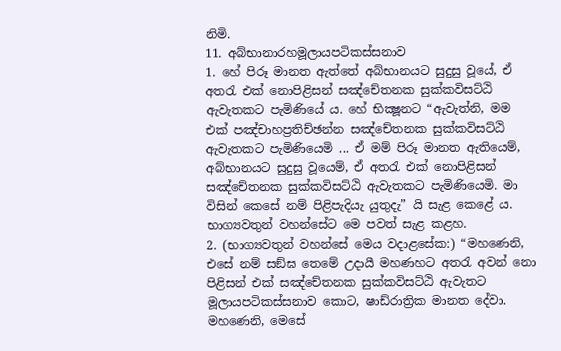නිමි.
11. අබ්භානාරහමූලායපටිකස්සනාව
1. හේ පිරූ මානත ඇත්තේ අබ්භානයට සුදුසු වූයේ, ඒ අතරැ එක් නොපිළිසන් සඤ්චේතනක සුක්කවිසට්ඨි ඇවැතකට පැමිණියේ ය. හේ භික්‍ෂූනට “ඇවැත්නි, මම එක් පඤ්චාහප්‍රතිච්ඡන්න සඤ්චේතනක සුක්කවිසට්ඨි ඇවැතකට පැමිණියෙමි ... ඒ මම් පිරූ මානත ඇතියෙම්, අබ්භානයට සුදුසු වූයෙම්, ඒ අතරැ එක් නොපිළිසන් සඤ්චේතනක සුක්කවිසට්ඨි ඇවැතකට පැමිණියෙමි. මා විසින් කෙසේ නම් පිළිපැදියැ යුතුදැ” යි සැළ කෙළේ ය. භාග්‍යවතුන් වහන්සේට මෙ පවත් සැළ කළහ.
2. (භාග්‍යවතුන් වහන්සේ මෙය වදාළසේක:) “මහණෙනි, එසේ නම් සඞ්ඝ තෙමේ උදායී මහණහට අතරැ අවන් නො පිළිසන් එක් සඤ්චේතනක සුක්කවිසට්ඨි ඇවැතට මූලායපටිකස්සනාව කොට, ෂාඩ්රාත්‍රික මානත දේවා. මහණෙනි, මෙසේ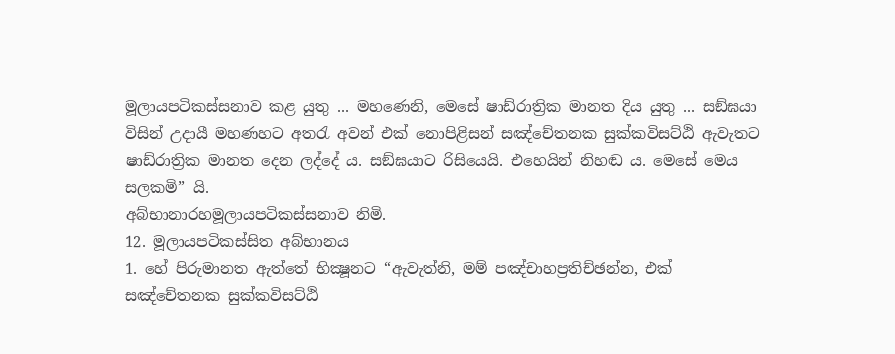මූලායපටිකස්සනාව කළ යුතු ... මහණෙනි, මෙසේ ෂාඩ්රාත්‍රික මානත දිය යුතු ... සඞ්ඝයා විසින් උදායී මහණහට අතරැ අවන් එක් නොපිළිසන් සඤ්චේතනක සුක්කවිසට්ඨි ඇවැතට ෂාඩ්රාත්‍රික මානත දෙන ලද්දේ ය. සඞ්ඝයාට රිසියෙයි. එහෙයින් නිහඬ ය. මෙසේ මෙය සලකමි” යි.
අබ්භානාරහමූලායපටිකස්සනාව නිමි.
12. මූලායපටිකස්සිත අබ්භානය
1. හේ පිරුමානත ඇත්තේ භික්‍ෂූනට “ඇවැත්නි, මම් පඤ්චාහප්‍රතිච්ඡන්න, එක් සඤ්චේතනක සුක්කවිසට්ඨි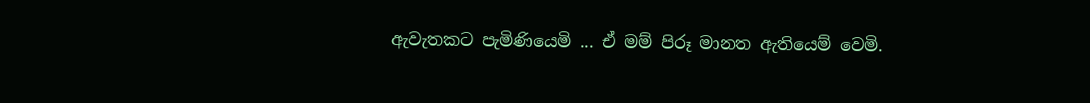ඇවැතකට පැමිණියෙමි ... ඒ මම් පිරූ මානත ඇතියෙම් වෙමි.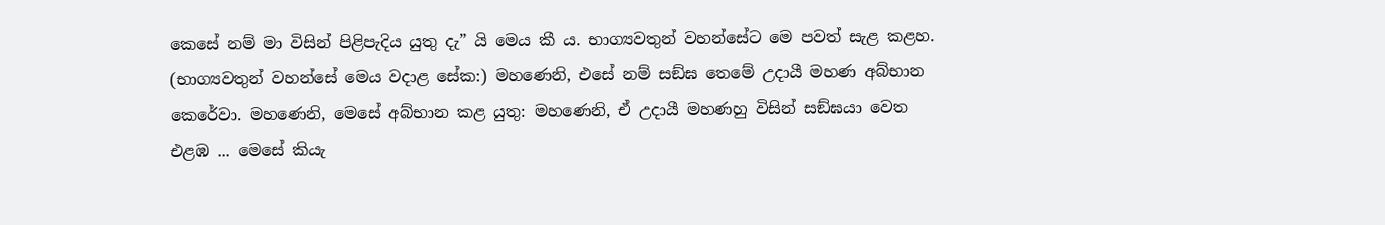කෙසේ නම් මා විසින් පිළිපැදිය යුතු දැ” යි මෙය කී ය. භාග්‍යවතුන් වහන්සේට මෙ පවත් සැළ කළහ.
(භාග්‍යවතුන් වහන්සේ මෙය වදාළ සේක:) මහණෙනි, එසේ නම් සඞ්ඝ තෙමේ උදායී මහණ අබ්භාන කෙරේවා. මහණෙනි, මෙසේ අබ්භාන කළ යුතු: මහණෙනි, ඒ උදායී මහණහු විසින් සඞ්ඝයා වෙත එළඹ ... මෙසේ කියැ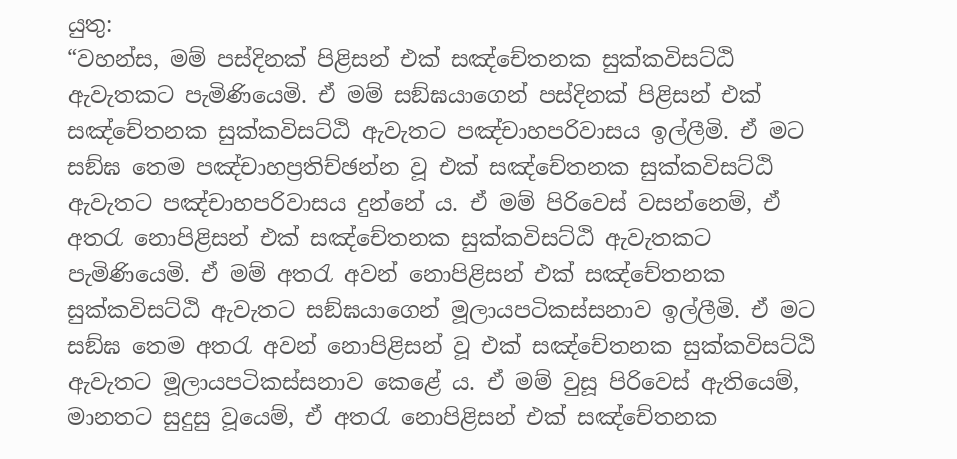යුතු:
“වහන්ස, මම් පස්දිනක් පිළිසන් එක් සඤ්චේතනක සුක්කවිසට්ඨි ඇවැතකට පැමිණියෙමි. ඒ මම් සඞ්ඝයාගෙන් පස්දිනක් පිළිසන් එක් සඤ්චේතනක සුක්කවිසට්ඨි ඇවැතට පඤ්චාහපරිවාසය ඉල්ලීමි. ඒ මට සඞ්ඝ තෙම පඤ්චාහප්‍රතිච්ඡන්න වූ එක් සඤ්චේතනක සුක්කවිසට්ඨි ඇවැතට පඤ්චාහපරිවාසය දුන්නේ ය. ඒ මම් පිරිවෙස් වසන්නෙම්, ඒ අතරැ නොපිළිසන් එක් සඤ්චේතනක සුක්කවිසට්ඨි ඇවැතකට පැමිණියෙමි. ඒ මම් අතරැ අවන් නොපිළිසන් එක් සඤ්චේතනක සුක්කවිසට්ඨි ඇවැතට සඞ්ඝයාගෙන් මූලායපටිකස්සනාව ඉල්ලීමි. ඒ මට සඞ්ඝ තෙම අතරැ අවන් නොපිළිසන් වූ එක් සඤ්චේතනක සුක්කවිසට්ඨි ඇවැතට මූලායපටිකස්සනාව කෙළේ ය. ඒ මම් වුසූ පිරිවෙස් ඇතියෙම්, මානතට සුදුසු වූයෙම්, ඒ අතරැ නොපිළිසන් එක් සඤ්චේතනක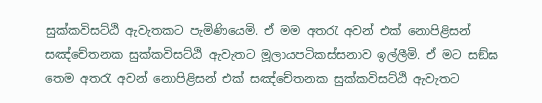සුක්කවිසට්ඨි ඇවැතකට පැමිණියෙමි. ඒ මම අතරැ අවන් එක් නොපිළිසන් සඤ්චේතනක සුක්කවිසට්ඨි ඇවැතට මූලායපටිකස්සනාව ඉල්ලීමි. ඒ මට සඞ්ඝ තෙම අතරැ අවන් නොපිළිසන් එක් සඤ්චේතනක සුක්කවිසට්ඨි ඇවැතට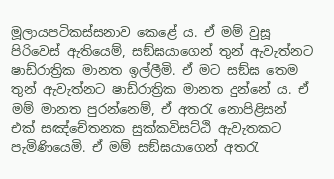මූලායපටිකස්සනාව කෙළේ ය. ඒ මම් වුසූ පිරිවෙස් ඇතියෙම්, සඞ්ඝයාගෙන් තුන් ඇවැත්නට ෂාඩ්රාත්‍රික මානත ඉල්ලීමි. ඒ මට සඞ්ඝ තෙම තුන් ඇවැත්නට ෂාඩ්රාත්‍රික මානත දුන්නේ ය. ඒ මම් මානත පුරන්නෙම්, ඒ අතරැ නොපිළිසන් එක් සඤ්චේතනක සුක්කවිසට්ඨි ඇවැතකට පැමිණියෙමි. ඒ මම් සඞ්ඝයාගෙන් අතරැ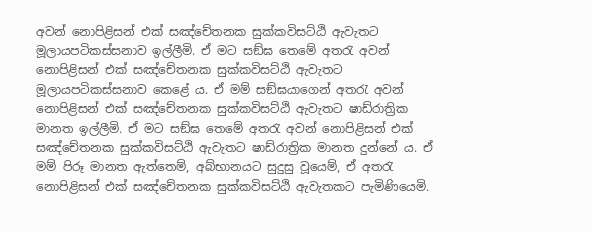අවන් නොපිළිසන් එක් සඤ්චේතනක සුක්කවිසට්ඨි ඇවැතට මූලායපටිකස්සනාව ඉල්ලීමි. ඒ මට සඞ්ඝ තෙමේ අතරැ අවන් නොපිළිසන් එක් සඤ්චේතනක සුක්කවිසට්ඨි ඇවැතට මූලායපටිකස්සනාව කෙළේ ය. ඒ මම් සඞ්ඝයාගෙන් අතරැ අවන් නොපිළිසන් එක් සඤ්චේතනක සුක්කවිසට්ඨි ඇවැතට ෂාඩ්රාත්‍රික මානත ඉල්ලීමි. ඒ මට සඞ්ඝ තෙමේ අතරැ අවන් නොපිළිසන් එක් සඤ්චේතනක සුක්කවිසට්ඨි ඇවැතට ෂාඩ්රාත්‍රික මානත දුන්නේ ය. ඒ මම් පිරූ මානත ඇත්තෙම්, අබ්භානයට සුදුසු වූයෙම්, ඒ අතරැ නොපිළිසන් එක් සඤ්චේතනක සුක්කවිසට්ඨි ඇවැතකට පැමිණියෙමි.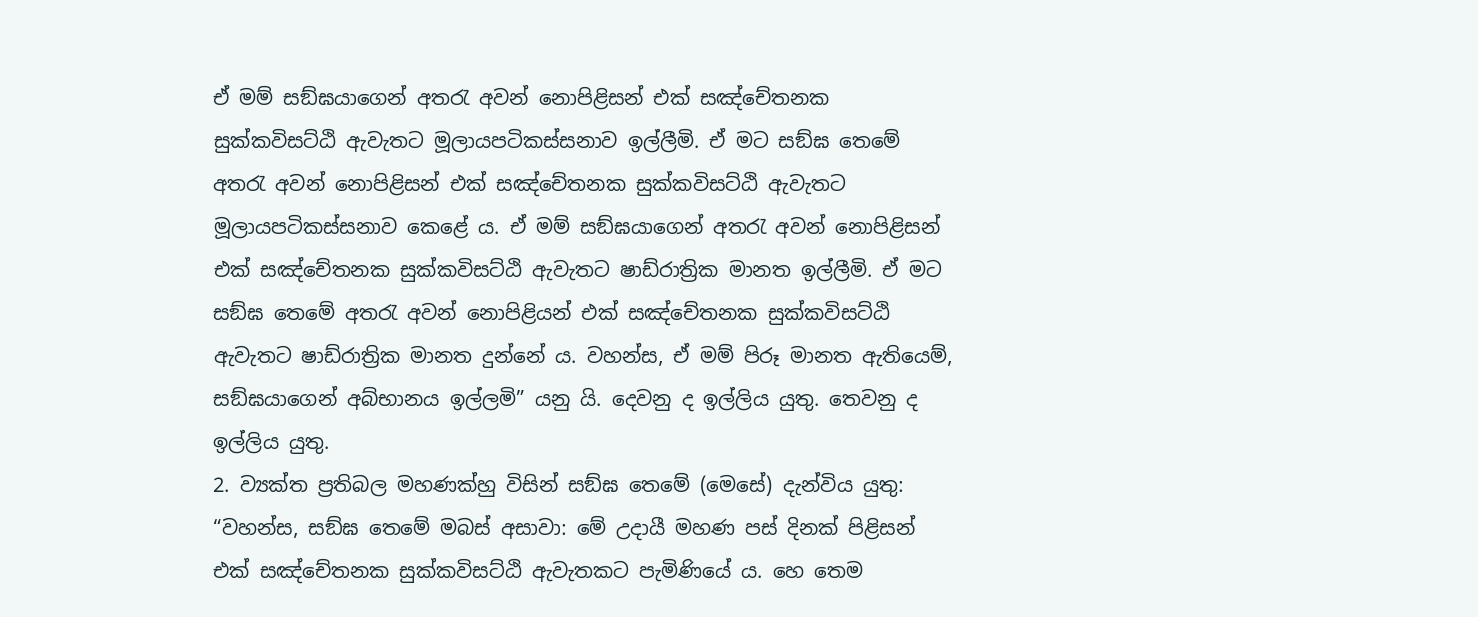ඒ මම් සඞ්ඝයාගෙන් අතරැ අවන් නොපිළිසන් එක් සඤ්චේතනක සුක්කවිසට්ඨි ඇවැතට මූලායපටිකස්සනාව ඉල්ලීමි. ඒ මට සඞ්ඝ තෙමේ අතරැ අවන් නොපිළිසන් එක් සඤ්චේතනක සුක්කවිසට්ඨි ඇවැතට මූලායපටිකස්සනාව කෙළේ ය. ඒ මම් සඞ්ඝයාගෙන් අතරැ අවන් නොපිළිසන් එක් සඤ්චේතනක සුක්කවිසට්ඨි ඇවැතට ෂාඩ්රාත්‍රික මානත ඉල්ලීමි. ඒ මට සඞ්ඝ තෙමේ අතරැ අවන් නොපිළියන් එක් සඤ්චේතනක සුක්කවිසට්ඨි ඇවැතට ෂාඩ්රාත්‍රික මානත දුන්නේ ය. වහන්ස, ඒ මම් පිරූ මානත ඇතියෙම්, සඞ්ඝයාගෙන් අබ්භානය ඉල්ලමි” යනු යි. දෙවනු ද ඉල්ලිය යුතු. තෙවනු ද ඉල්ලිය යුතු.
2. ව්‍යක්ත ප්‍රතිබල මහණක්හු විසින් සඞ්ඝ තෙමේ (මෙසේ) දැන්විය යුතු:
“වහන්ස, සඞ්ඝ තෙමේ මබස් අසාවා: මේ උදායී මහණ පස් දිනක් පිළිසන් එක් සඤ්චේතනක සුක්කවිසට්ඨි ඇවැතකට පැමිණියේ ය. හෙ තෙම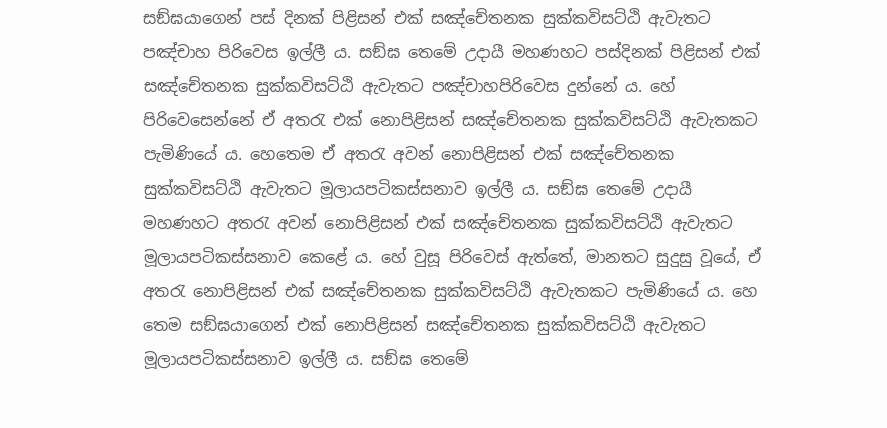සඞ්ඝයාගෙන් පස් දිනක් පිළිසන් එක් සඤ්චේතනක සුක්කවිසට්ඨි ඇවැතට පඤ්චාහ පිරිවෙස ඉල්ලී ය. සඞ්ඝ තෙමේ උදායී මහණහට පස්දිනක් පිළිසන් එක් සඤ්චේතනක සුක්කවිසට්ඨි ඇවැතට පඤ්චාහපිරිවෙස දුන්නේ ය. හේ පිරිවෙසෙන්නේ ඒ අතරැ එක් නොපිළිසන් සඤ්චේතනක සුක්කවිසට්ඨි ඇවැතකට පැමිණියේ ය. හෙතෙම ඒ අතරැ අවන් නොපිළිසන් එක් සඤ්චේතනක සුක්කවිසට්ඨි ඇවැතට මූලායපටිකස්සනාව ඉල්ලී ය. සඞ්ඝ තෙමේ උදායී මහණහට අතරැ අවන් නොපිළිසන් එක් සඤ්චේතනක සුක්කවිසට්ඨි ඇවැතට මූලායපටිකස්සනාව කෙළේ ය. හේ වුසූ පිරිවෙස් ඇත්තේ, මානතට සුදුසු වූයේ, ඒ අතරැ නොපිළිසන් එක් සඤ්චේතනක සුක්කවිසට්ඨි ඇවැතකට පැමිණියේ ය. හෙ තෙම සඞ්ඝයාගෙන් එක් නොපිළිසන් සඤ්චේතනක සුක්කවිසට්ඨි ඇවැතට මූලායපටිකස්සනාව ඉල්ලී ය. සඞ්ඝ තෙමේ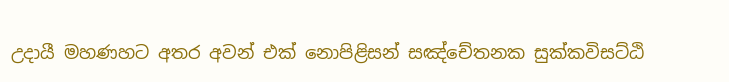උදායී මහණහට අතර අවන් එක් නොපිළිසන් සඤ්චේතනක සුක්කවිසට්ඨි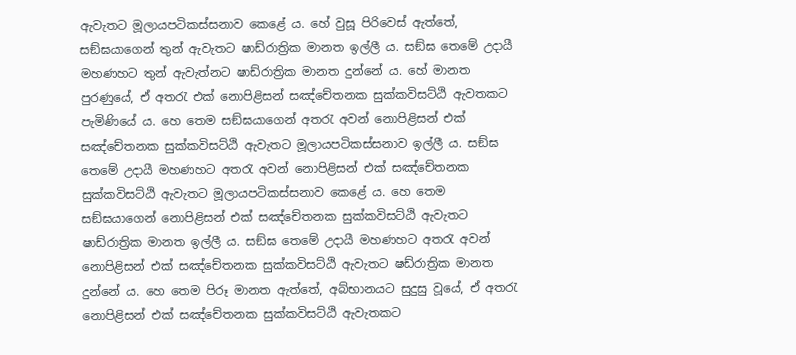ඇවැතට මූලායපටිකස්සනාව කෙළේ ය. හේ වුසූ පිරිවෙස් ඇත්තේ, සඞ්ඝයාගෙන් තුන් ඇවැතට ෂාඩ්රාත්‍රික මානත ඉල්ලී ය. සඞ්ඝ තෙමේ උදායී මහණහට තුන් ඇවැත්නට ෂාඩ්රාත්‍රික මානත දුන්නේ ය. හේ මානත පුරණුයේ, ඒ අතරැ එක් නොපිළිසන් සඤ්චේතනක සුක්කවිසට්ඨි ඇවතකට පැමිණියේ ය. හෙ තෙම සඞ්ඝයාගෙන් අතරැ අවන් නොපිළිසන් එක් සඤ්චේතනක සුක්කවිසට්ඨි ඇවැතට මූලායපටිකස්සනාව ඉල්ලී ය. සඞ්ඝ තෙමේ උදායී මහණහට අතරැ අවන් නොපිළිසන් එක් සඤ්චේතනක සුක්කවිසට්ඨි ඇවැතට මූලායපටිකස්සනාව කෙළේ ය. හෙ තෙම සඞ්ඝයාගෙන් නොපිළිසන් එක් සඤ්චේතනක සුක්කවිසට්ඨි ඇවැතට ෂාඩ්රාත්‍රික මානත ඉල්ලී ය. සඞ්ඝ තෙමේ උදායී මහණහට අතරැ අවන් නොපිළිසන් එක් සඤ්චේතනක සුක්කවිසට්ඨි ඇවැතට ෂඩ්රාත්‍රික මානත දුන්නේ ය. හෙ තෙම පිරූ මානත ඇත්තේ, අබ්භානයට සුදුසු වූයේ, ඒ අතරැ නොපිළිසන් එක් සඤ්චේතනක සුක්කවිසට්ඨි ඇවැතකට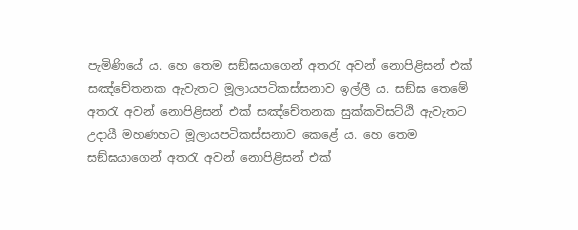පැමිණියේ ය. හෙ තෙම සඞ්ඝයාගෙන් අතරැ අවන් නොපිළිසන් එක් සඤ්චේතනක ඇවැතට මූලායපටිකස්සනාව ඉල්ලී ය. සඞ්ඝ තෙමේ අතරැ අවන් නොපිළිසන් එක් සඤ්චේතනක සුක්කවිසට්ඨි ඇවැතට උදායී මහණහට මූලායපටිකස්සනාව කෙළේ ය. හෙ තෙම සඞ්ඝයාගෙන් අතරැ අවන් නොපිළිසන් එක්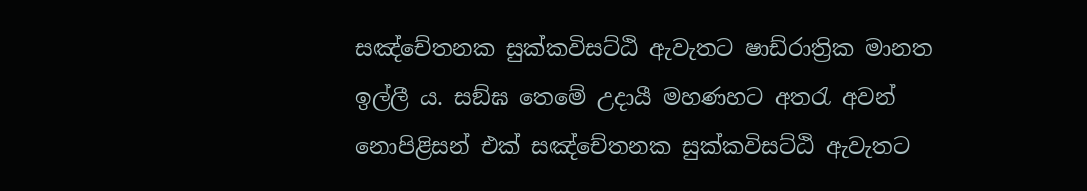සඤ්චේතනක සුක්කවිසට්ඨි ඇවැතට ෂාඩ්රාත්‍රික මානත ඉල්ලී ය. සඞ්ඝ තෙමේ උදායී මහණහට අතරැ අවන් නොපිළිසන් එක් සඤ්චේතනක සුක්කවිසට්ඨි ඇවැතට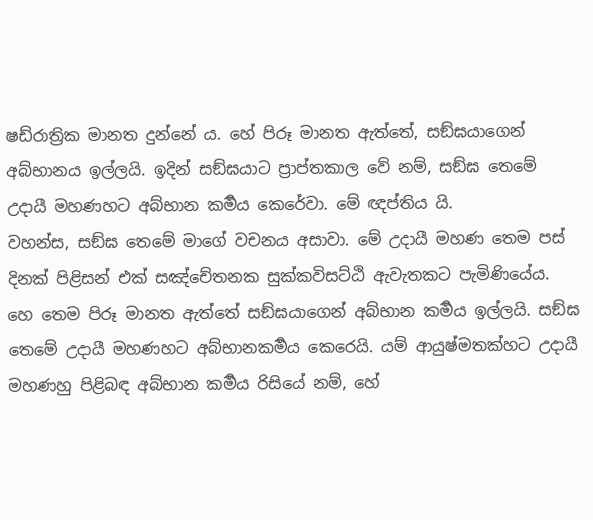ෂඩ්රාත්‍රික මානත දුන්නේ ය. හේ පිරූ මානත ඇත්තේ, සඞ්ඝයාගෙන් අබ්භානය ඉල්ලයි. ඉදින් සඞ්ඝයාට ප්‍රාප්තකාල වේ නම්, සඞ්ඝ තෙමේ උදායී මහණහට අබ්භාන කර්‍මය කෙරේවා. මේ ඥප්තිය යි.
වහන්ස, සඞ්ඝ තෙමේ මාගේ වචනය අසාවා. මේ උදායී මහණ තෙම පස් දිනක් පිළිසන් එක් සඤ්චේතනක සුක්කවිසට්ඨි ඇවැතකට පැමිණියේය. හෙ තෙම පිරූ මානත ඇත්තේ සඞ්ඝයාගෙන් අබ්භාන කර්‍මය ඉල්ලයි. සඞ්ඝ තෙමේ උදායී මහණහට අබ්භානකර්‍මය කෙරෙයි. යම් ආයුෂ්මතක්හට උදායී මහණහු පිළිබඳ අබ්භාන කර්‍මය රිසියේ නම්, හේ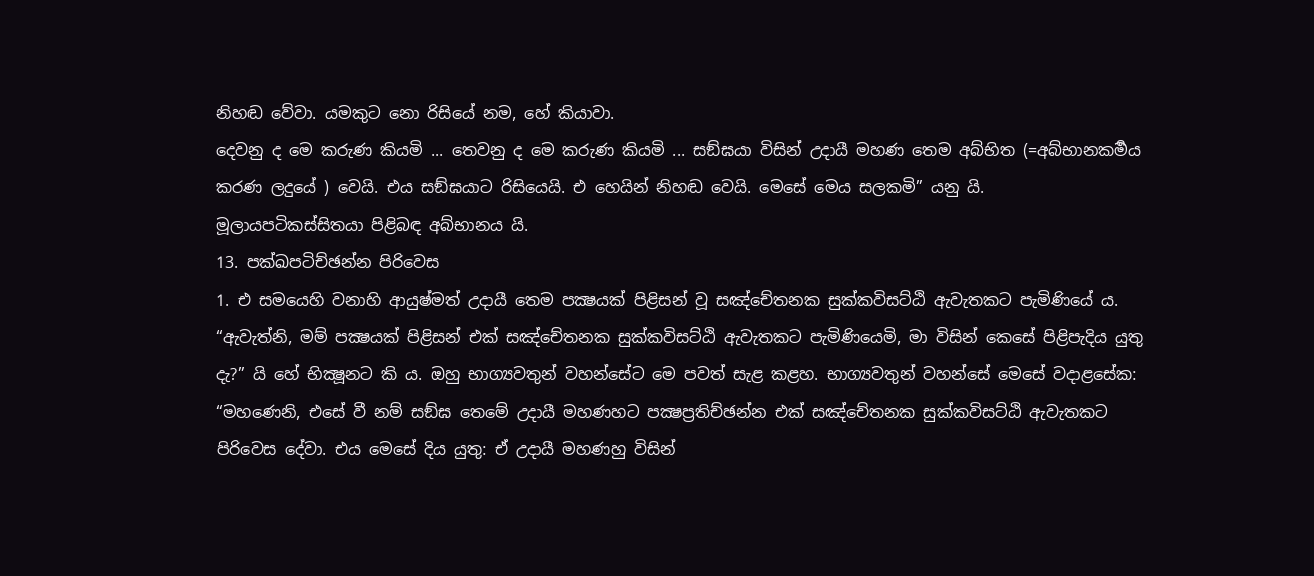නිහඬ වේවා. යමකුට නො රිසියේ නම, හේ කියාවා.
දෙවනු ද මෙ කරුණ කියමි ... තෙවනු ද මෙ කරුණ කියමි ... සඞ්ඝයා විසින් උදායී මහණ තෙම අබ්භිත (=අබ්භානකර්‍මය කරණ ලදුයේ ) වෙයි. එය සඞ්ඝයාට රිසියෙයි. එ හෙයින් නිහඬ වෙයි. මෙසේ මෙය සලකමි” යනු යි.
මූලායපටිකස්සිතයා පිළිබඳ අබ්භානය යි.
13. පක්ඛපටිච්ඡන්න පිරිවෙස
1. එ සමයෙහි වනාහි ආයුෂ්මත් උදායී තෙම පක්‍ෂයක් පිළිසන් වූ සඤ්චේතනක සුක්කවිසට්ඨි ඇවැතකට පැමිණියේ ය. “ඇවැත්නි, මම් පක්‍ෂයක් පිළිසන් එක් සඤ්චේතනක සුක්කවිසට්ඨි ඇවැතකට පැමිණියෙමි, මා විසින් කෙසේ පිළිපැදිය යුතු දැ?” යි හේ භික්‍ෂූනට කි ය. ඔහු භාග්‍යවතුන් වහන්සේට මෙ පවත් සැළ කළහ. භාග්‍යවතුන් වහන්සේ මෙසේ වදාළසේක: “මහණෙනි, එසේ වී නම් සඞ්ඝ තෙමේ උදායී මහණහට පක්‍ෂප්‍රතිච්ඡන්න එක් සඤ්චේතනක සුක්කවිසට්ඨි ඇවැතකට පිරිවෙස දේවා. එය මෙසේ දිය යුතු: ඒ උදායී මහණහු විසින්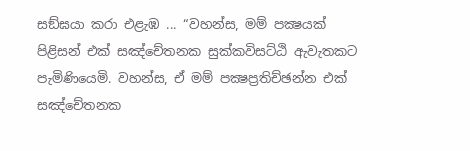සඞ්ඝයා කරා එළැඹ ... “වහන්ස, මම් පක්‍ෂයක් පිළිසන් එක් සඤ්චේතනක සුක්කවිසට්ඨි ඇවැතකට පැමිණියෙමි. වහන්ස, ඒ මම් පක්‍ෂප්‍රතිච්ඡන්න එක් සඤ්චේතනක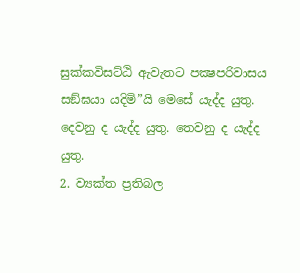සුක්කවිසට්ඨි ඇවැතට පක්‍ෂපරිවාසය සඞ්ඝයා යදිමි”යි මෙසේ යැද්ද යුතු. දෙවනු ද යැද්ද යුතු. තෙවනු ද යැද්ද යුතු.
2. ව්‍යක්ත ප්‍රතිබල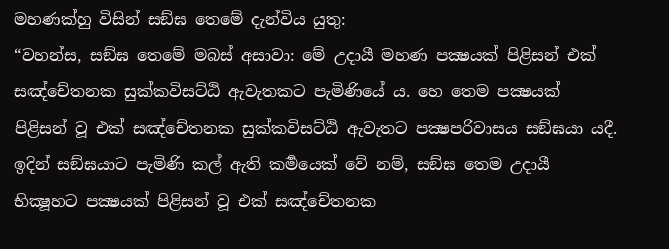මහණක්හු විසින් සඞ්ඝ තෙමේ දැන්විය යුතු:
“වහන්ස, සඞ්ඝ තෙමේ මබස් අසාවා: මේ උදායී මහණ පක්‍ෂයක් පිළිසන් එක් සඤ්චේතනක සුක්කවිසට්ඨි ඇවැතකට පැමිණියේ ය. හෙ තෙම පක්‍ෂයක් පිළිසන් වූ එක් සඤ්චේතනක සුක්කවිසට්ඨි ඇවැතට පක්‍ෂපරිවාසය සඞ්ඝයා යදී. ඉදින් සඞ්ඝයාට පැමිණි කල් ඇති කර්‍මයෙක් වේ නම්, සඞ්ඝ තෙම උදායී භික්‍ෂූහට පක්‍ෂයක් පිළිසන් වූ එක් සඤ්චේතනක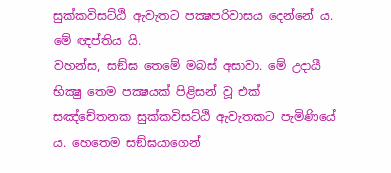සුක්කවිසට්ඨි ඇවැතට පක්‍ෂපරිවාසය දෙන්නේ ය. මේ ඥප්තිය යි.
වහන්ස, සඞ්ඝ තෙමේ මබස් අසාවා. මේ උදායී භික්‍ෂු තෙම පක්‍ෂයක් පිළිසන් වූ එක් සඤ්චේතනක සුක්කවිසට්ඨි ඇවැතකට පැමිණියේ ය. හෙතෙම සඞ්ඝයාගෙන්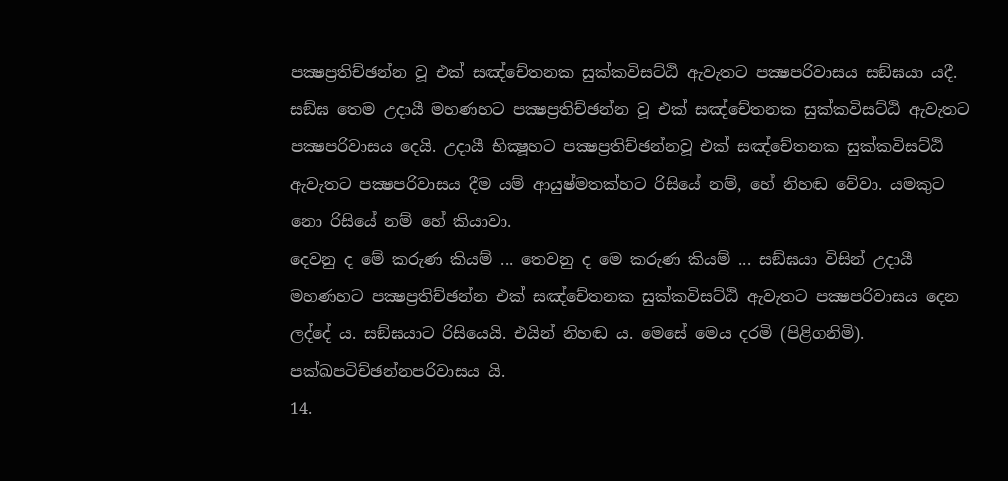පක්‍ෂප්‍රතිච්ඡන්න වූ එක් සඤ්චේතනක සුක්කවිසට්ඨි ඇවැතට පක්‍ෂපරිවාසය සඞ්ඝයා යදී. සඞ්ඝ තෙම උදායී මහණහට පක්‍ෂප්‍රතිච්ඡන්න වූ එක් සඤ්චේතනක සුක්කවිසට්ඨි ඇවැතට පක්‍ෂපරිවාසය දෙයි. උදායී භික්‍ෂූහට පක්‍ෂප්‍රතිච්ඡන්නවූ එක් සඤ්චේතනක සුක්කවිසට්ඨි ඇවැතට පක්‍ෂපරිවාසය දීම යම් ආයුෂ්මතක්හට රිසියේ නම්, හේ නිහඬ වේවා. යමකුට නො රිසියේ නම් හේ කියාවා.
දෙවනු ද මේ කරුණ කියම් ... තෙවනු ද මෙ කරුණ කියම් ... සඞ්ඝයා විසින් උදායී මහණහට පක්‍ෂප්‍රතිච්ඡන්න එක් සඤ්චේතනක සුක්කවිසට්ඨි ඇවැතට පක්‍ෂපරිවාසය දෙන ලද්දේ ය. සඞ්ඝයාට රිසියෙයි. එයින් නිහඬ ය. මෙසේ මෙය දරමි (පිළිගනිමි).
පක්ඛපටිච්ඡන්නපරිවාසය යි.
14.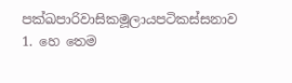පක්ඛපාරිවාසිකමූලායපටිකස්සනාව
1. හෙ තෙම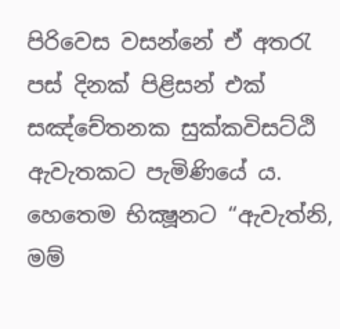පිරිවෙස වසන්නේ ඒ අතරැ පස් දිනක් පිළිසන් එක් සඤ්චේතනක සුක්කවිසට්ඨි ඇවැතකට පැමිණියේ ය. හෙතෙම භික්‍ෂූනට “ඇවැත්නි, මම්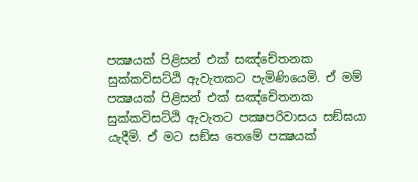පක්‍ෂයක් පිළිසන් එක් සඤ්චේතනක සුක්කවිසට්ඨි ඇවැතකට පැමිණියෙමි. ඒ මම් පක්‍ෂයක් පිළිසන් එක් සඤ්චේතනක සුක්කවිසට්ඨි ඇවැතට පක්‍ෂපරිවාසය සඞ්ඝයා යැදීමි. ඒ මට සඞ්ඝ තෙමේ පක්‍ෂයක්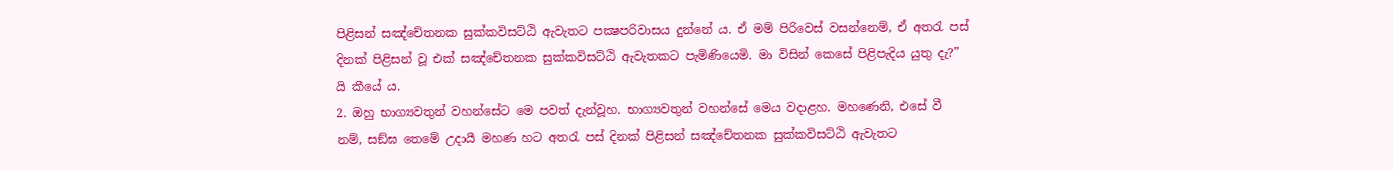පිළිසන් සඤ්චේතනක සුක්කවිසට්ඨි ඇවැතට පක්‍ෂපරිවාසය දුන්නේ ය. ඒ මම් පිරිවෙස් වසන්නෙම්, ඒ අතරැ පස් දිනක් පිළිසන් වූ එක් සඤ්චේතනක සුක්කවිසට්ඨි ඇවැතකට පැමිණියෙමි. මා විසින් කෙසේ පිළිපැදිය යුතු දැ?” යි කීයේ ය.
2. ඔහු භාග්‍යවතුන් වහන්සේට මෙ පවත් දැන්වූහ. භාග්‍යවතුන් වහන්සේ මෙය වදාළහ. මහණෙනි, එසේ වී නම්, සඞ්ඝ තෙමේ උදායී මහණ හට අතරැ පස් දිනක් පිළිසන් සඤ්චේතනක සුක්කවිසට්ඨි ඇවැතට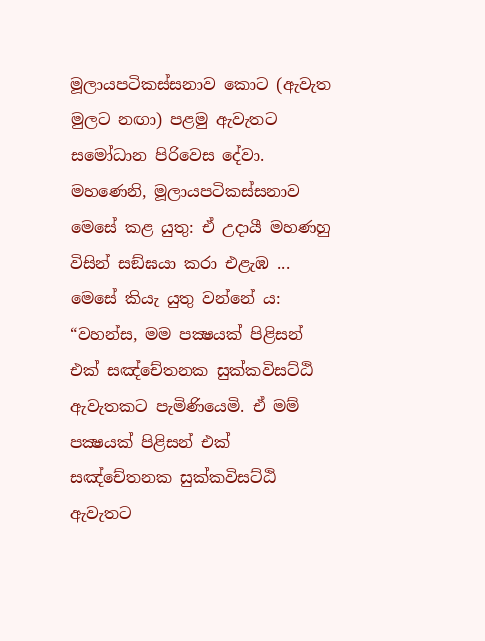මූලායපටිකස්සනාව කොට (ඇවැත මුලට නඟා) පළමු ඇවැතට සමෝධාන පිරිවෙස දේවා. මහණෙනි, මූලායපටිකස්සනාව මෙසේ කළ යුතු: ඒ උදායී මහණහු විසින් සඞ්ඝයා කරා එළැඹ ... මෙසේ කියැ යුතු වන්නේ ය: “වහන්ස, මම පක්‍ෂයක් පිළිසන් එක් සඤ්චේතනක සුක්කවිසට්ඨි ඇවැතකට පැමිණියෙමි. ඒ මම් පක්‍ෂයක් පිළිසන් එක් සඤ්චේතනක සුක්කවිසට්ඨි ඇවැතට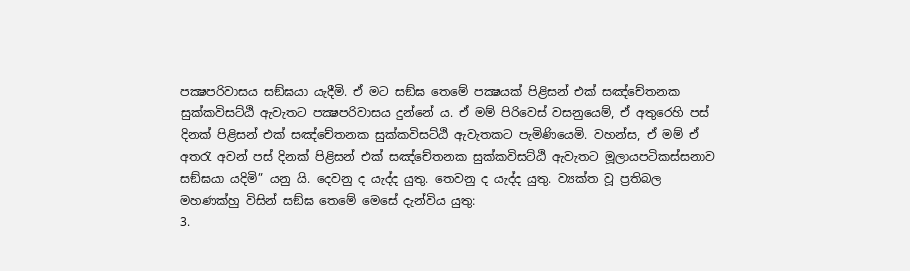පක්‍ෂපරිවාසය සඞ්ඝයා යැදීමි. ඒ මට සඞ්ඝ තෙමේ පක්‍ෂයක් පිළිසන් එක් සඤ්චේතනක සුක්කවිසට්ඨි ඇවැතට පක්‍ෂපරිවාසය දුන්නේ ය. ඒ මම් පිරිවෙස් වසනුයෙම්, ඒ අතුරෙහි පස් දිනක් පිළිසන් එක් සඤ්චේතනක සුක්කවිසට්ඨි ඇවැතකට පැමිණියෙමි. වහන්ස, ඒ මම් ඒ අතරැ අවන් පස් දිනක් පිළිසන් එක් සඤ්චේතනක සුක්කවිසට්ඨි ඇවැතට මූලායපටිකස්සනාව සඞ්ඝයා යදිමි” යනු යි. දෙවනු ද යැද්ද යුතු. තෙවනු ද යැද්ද යුතු. ව්‍යක්ත වූ ප්‍රතිබල මහණක්හු විසින් සඞ්ඝ තෙමේ මෙසේ දැන්විය යුතු:
3.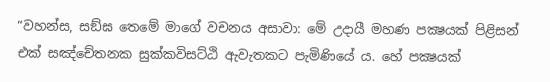“වහන්ස, සඞ්ඝ තෙමේ මාගේ වචනය අසාවා: මේ උදායී මහණ පක්‍ෂයක් පිළිසන් එක් සඤ්චේතනක සුක්කවිසට්ඨි ඇවැතකට පැමිණියේ ය. හේ පක්‍ෂයක්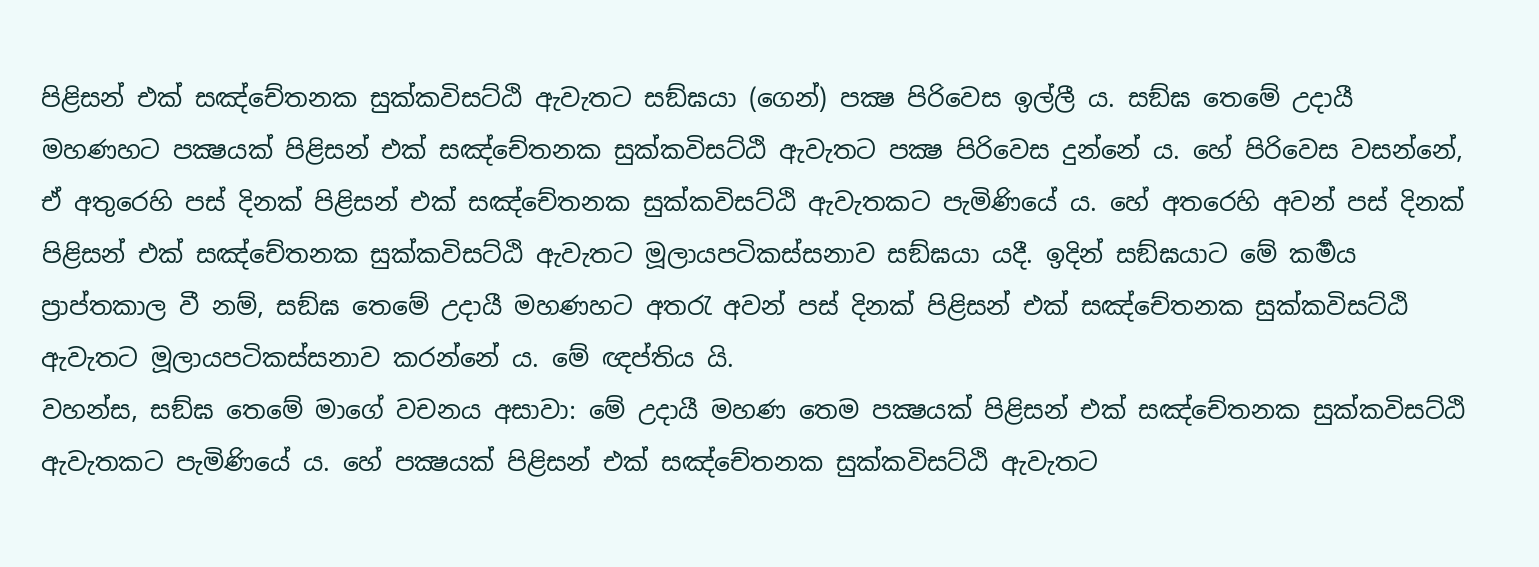පිළිසන් එක් සඤ්චේතනක සුක්කවිසට්ඨි ඇවැතට සඞ්ඝයා (ගෙන්) පක්‍ෂ පිරිවෙස ඉල්ලී ය. සඞ්ඝ තෙමේ උදායී මහණහට පක්‍ෂයක් පිළිසන් එක් සඤ්චේතනක සුක්කවිසට්ඨි ඇවැතට පක්‍ෂ පිරිවෙස දුන්නේ ය. හේ පිරිවෙස වසන්නේ, ඒ අතුරෙහි පස් දිනක් පිළිසන් එක් සඤ්චේතනක සුක්කවිසට්ඨි ඇවැතකට පැමිණියේ ය. හේ අතරෙහි අවන් පස් දිනක් පිළිසන් එක් සඤ්චේතනක සුක්කවිසට්ඨි ඇවැතට මූලායපටිකස්සනාව සඞ්ඝයා යදී. ඉදින් සඞ්ඝයාට මේ කර්‍මය ප්‍රාප්තකාල වී නම්, සඞ්ඝ තෙමේ උදායී මහණහට අතරැ අවන් පස් දිනක් පිළිසන් එක් සඤ්චේතනක සුක්කවිසට්ඨි ඇවැතට මූලායපටිකස්සනාව කරන්නේ ය. මේ ඥප්තිය යි.
වහන්ස, සඞ්ඝ තෙමේ මාගේ වචනය අසාවා: මේ උදායී මහණ තෙම පක්‍ෂයක් පිළිසන් එක් සඤ්චේතනක සුක්කවිසට්ඨි ඇවැතකට පැමිණියේ ය. හේ පක්‍ෂයක් පිළිසන් එක් සඤ්චේතනක සුක්කවිසට්ඨි ඇවැතට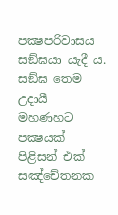පක්‍ෂපරිවාසය සඞ්ඝයා යැදී ය. සඞ්ඝ තෙම උදායී මහණහට පක්‍ෂයක් පිළිසන් එක් සඤ්චේතනක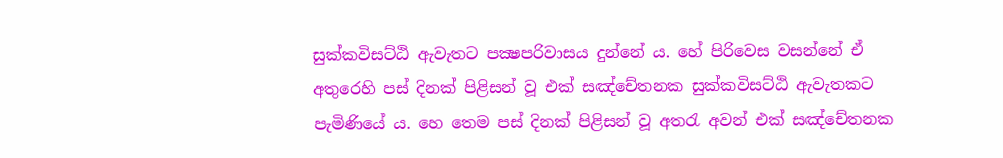සුක්කවිසට්ඨි ඇවැතට පක්‍ෂපරිවාසය දුන්නේ ය. හේ පිරිවෙස වසන්නේ ඒ අතුරෙහි පස් දිනක් පිළිසන් වූ එක් සඤ්චේතනක සුක්කවිසට්ඨි ඇවැතකට පැමිණියේ ය. හෙ තෙම පස් දිනක් පිළිසන් වූ අතරැ අවන් එක් සඤ්චේතනක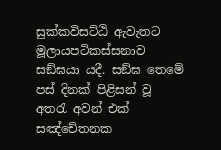සුක්කවිසට්ඨි ඇවැතට මූලායපටිකස්සනාව සඞ්ඝයා යදී. සඞ්ඝ තෙමේ පස් දිනක් පිළිසන් වූ අතරැ අවන් එක් සඤ්චේතනක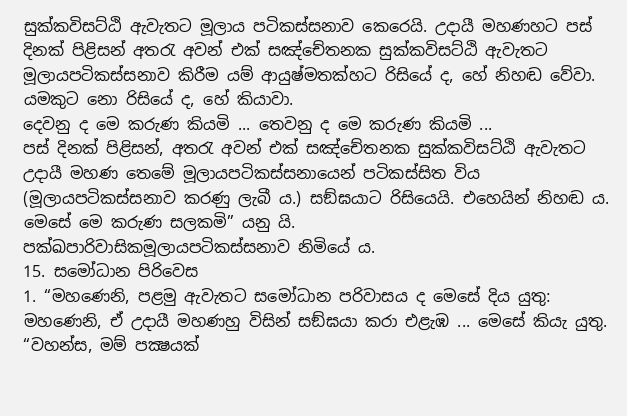සුක්කවිසට්ඨි ඇවැතට මූලාය පටිකස්සනාව කෙරෙයි. උදායී මහණහට පස් දිනක් පිළිසන් අතරැ අවන් එක් සඤ්චේතනක සුක්කවිසට්ඨි ඇවැතට මූලායපටිකස්සනාව කිරීම යම් ආයුෂ්මතක්හට රිසියේ ද, හේ නිහඬ වේවා. යමකුට නො රිසියේ ද, හේ කියාවා.
දෙවනු ද මෙ කරුණ කියමි ... තෙවනු ද මෙ කරුණ කියමි ...
පස් දිනක් පිළිසන්, අතරැ අවන් එක් සඤ්චේතනක සුක්කවිසට්ඨි ඇවැතට උදායී මහණ තෙමේ මූලායපටිකස්සනායෙන් පටිකස්සිත විය (මූලායපටිකස්සනාව කරණු ලැබී ය.) සඞ්ඝයාට රිසියෙයි. එහෙයින් නිහඬ ය. මෙසේ මෙ කරුණ සලකමි” යනු යි.
පක්ඛපාරිවාසිකමූලායපටිකස්සනාව නිමියේ ය.
15. සමෝධාන පිරිවෙස
1. “මහණෙනි, පළමු ඇවැතට සමෝධාන පරිවාසය ද මෙසේ දිය යුතු: මහණෙනි, ඒ උදායී මහණහු විසින් සඞ්ඝයා කරා එළැඹ ... මෙසේ කියැ යුතු. “වහන්ස, මම් පක්‍ෂයක්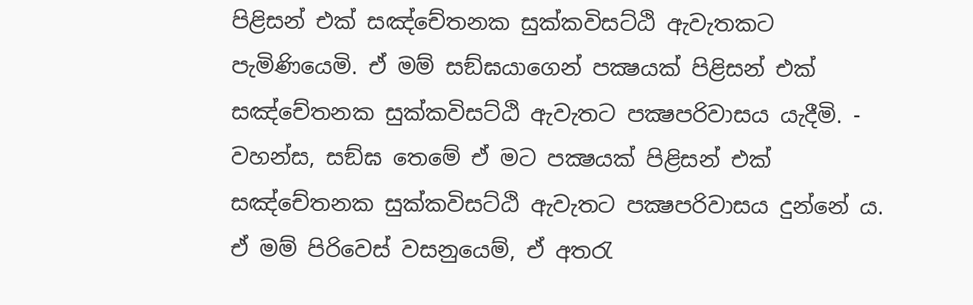පිළිසන් එක් සඤ්චේතනක සුක්කවිසට්ඨි ඇවැතකට පැමිණියෙමි. ඒ මම් සඞ්ඝයාගෙන් පක්‍ෂයක් පිළිසන් එක් සඤ්චේතනක සුක්කවිසට්ඨි ඇවැතට පක්‍ෂපරිවාසය යැදීමි. -
වහන්ස, සඞ්ඝ තෙමේ ඒ මට පක්‍ෂයක් පිළිසන් එක් සඤ්චේතනක සුක්කවිසට්ඨි ඇවැතට පක්‍ෂපරිවාසය දුන්නේ ය. ඒ මම් පිරිවෙස් වසනුයෙම්, ඒ අතරැ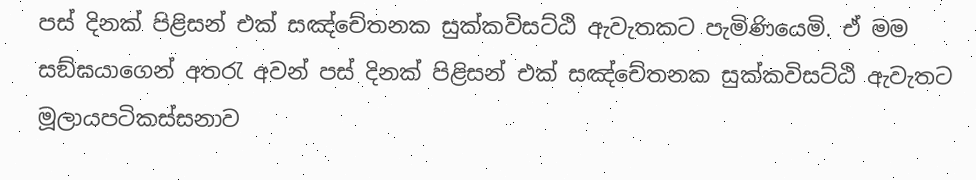පස් දිනක් පිළිසන් එක් සඤ්චේතනක සුක්කවිසට්ඨි ඇවැතකට පැමිණියෙමි. ඒ මම සඞ්ඝයාගෙන් අතරැ අවන් පස් දිනක් පිළිසන් එක් සඤ්චේතනක සුක්කවිසට්ඨි ඇවැතට මූලායපටිකස්සනාව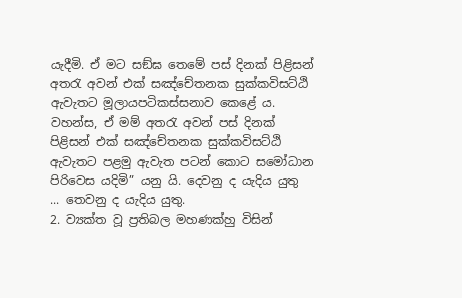යැදීමි. ඒ මට සඞ්ඝ තෙමේ පස් දිනක් පිළිසන් අතරැ අවන් එක් සඤ්චේතනක සුක්කවිසට්ඨි ඇවැතට මූලායපටිකස්සනාව කෙළේ ය. වහන්ස, ඒ මම් අතරැ අවන් පස් දිනක් පිළිසන් එක් සඤ්චේතනක සුක්කවිසට්ඨි ඇවැතට පළමු ඇවැත පටන් කොට සමෝධාන පිරිවෙස යදිමි” යනු යි. දෙවනු ද යැදිය යුතු ... තෙවනු ද යැදිය යුතු.
2. ව්‍යක්ත වූ ප්‍රතිබල මහණක්හු විසින්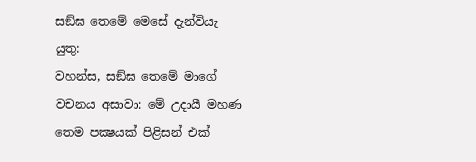සඞ්ඝ තෙමේ මෙසේ දැන්වියැ යුතු:
වහන්ස, සඞ්ඝ තෙමේ මාගේ වචනය අසාවා: මේ උදායී මහණ තෙම පක්‍ෂයක් පිළිසන් එක්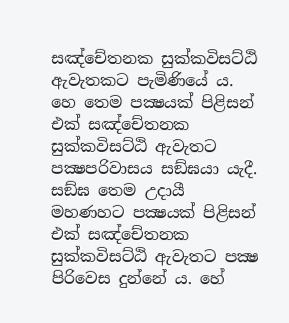සඤ්චේතනක සුක්කවිසට්ඨි ඇවැතකට පැමිණියේ ය. හෙ තෙම පක්‍ෂයක් පිළිසන් එක් සඤ්චේතනක සුක්කවිසට්ඨි ඇවැතට පක්‍ෂපරිවාසය සඞ්ඝයා යැදී. සඞ්ඝ තෙම උදායී මහණහට පක්‍ෂයක් පිළිසන් එක් සඤ්චේතනක සුක්කවිසට්ඨි ඇවැතට පක්‍ෂ පිරිවෙස දුන්නේ ය. හේ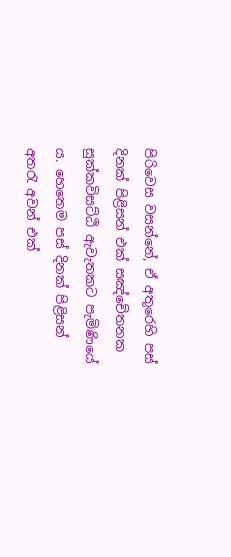පිරිවෙස වසන්නේ, ඒ අතුරෙහි පස් දිනක් පිළිසන් එක් සඤ්චේතනක සුක්කවිසට්ඨි ඇවැතකට පැමිණියේ ය. හෙතෙම පස් දිනක් පිළිසන් අතරැ අවන් එක්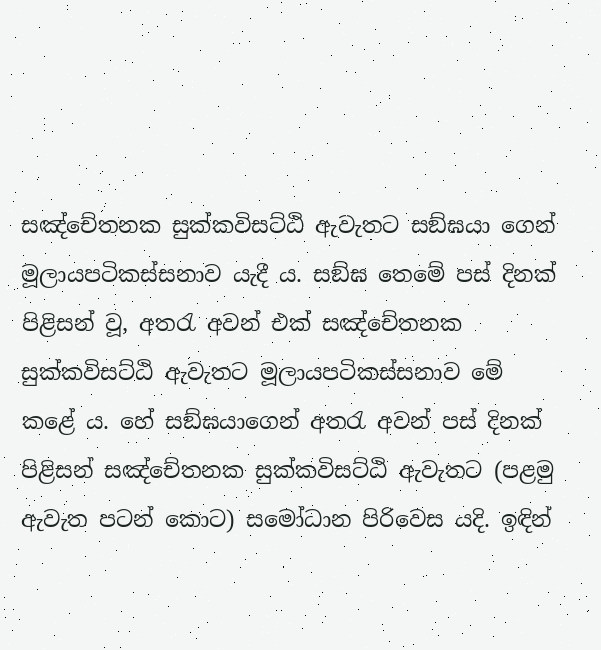සඤ්චේතනක සුක්කවිසට්ඨි ඇවැතට සඞ්ඝයා ගෙන් මූලායපටිකස්සනාව යැදී ය. සඞ්ඝ තෙමේ පස් දිනක් පිළිසන් වූ, අතරැ අවන් එක් සඤ්චේතනක සුක්කවිසට්ඨි ඇවැතට මූලායපටිකස්සනාව මේ කළේ ය. හේ සඞ්ඝයාගෙන් අතරැ අවන් පස් දිනක් පිළිසන් සඤ්චේතනක සුක්කවිසට්ඨි ඇවැතට (පළමු ඇවැත පටන් කොට) සමෝධාන පිරිවෙස යදි. ඉඳින්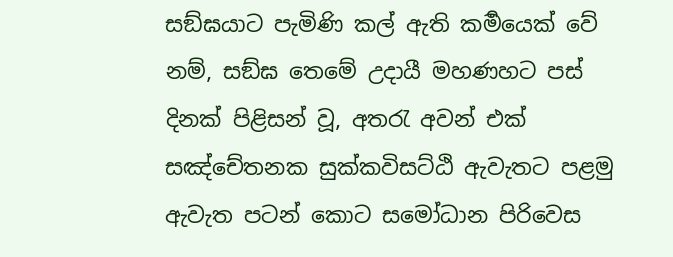සඞ්ඝයාට පැමිණි කල් ඇති කර්‍මයෙක් වේ නම්, සඞ්ඝ තෙමේ උදායී මහණහට පස් දිනක් පිළිසන් වූ, අතරැ අවන් එක් සඤ්චේතනක සුක්කවිසට්ඨි ඇවැතට පළමු ඇවැත පටන් කොට සමෝධාන පිරිවෙස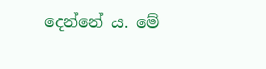දෙන්නේ ය. මේ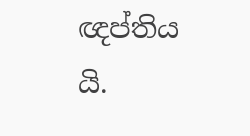ඥප්තිය යි.